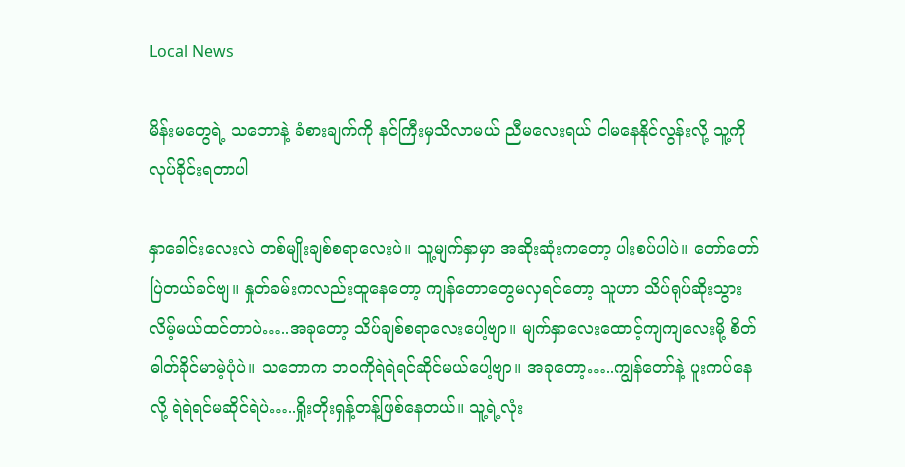Local News

မိန်းမတွေရဲ့ သဘောနဲ့ ခံစားချက်ကို နင်ကြီးမှသိလာမယ် ညီမလေးရယ် ငါမနေနိုင်လွန်းလို့ သူ့ကိုလုပ်ခိုင်းရတာပါ

နှာခေါင်းလေးလဲ တစ်မျိုးချစ်စရာလေးပဲ။ သူ့မျက်နှာမှာ အဆိုးဆုံးကတော့ ပါးစပ်ပါပဲ။ တော်တော်ပြဲတယ်ခင်ဗျ။ နှုတ်ခမ်းကလည်းထူနေတော့ ကျန်တောတွေမလှရင်တော့ သူဟာ သိပ်ရုပ်ဆိုးသွားလိမ့်မယ်ထင်တာပဲ…..အခုတော့ သိပ်ချစ်စရာလေးပေါ့ဗျာ။ မျက်နှာလေးထောင့်ကျကျလေးမို့ စိတ်ဓါတ်ခိုင်မာမဲ့ပုံပဲ။ သဘောက ဘဝကိုရဲရဲရင်ဆိုင်မယ်ပေါ့ဗျာ။ အခုတော့…..ကျွန်တော်နဲ့ ပူးကပ်နေလို့ ရဲရဲရင်မဆိုင်ရဲပဲ…..ရှိုးတိုးရှန့်တန့်ဖြစ်နေတယ်။ သူ့ရဲ့လုံး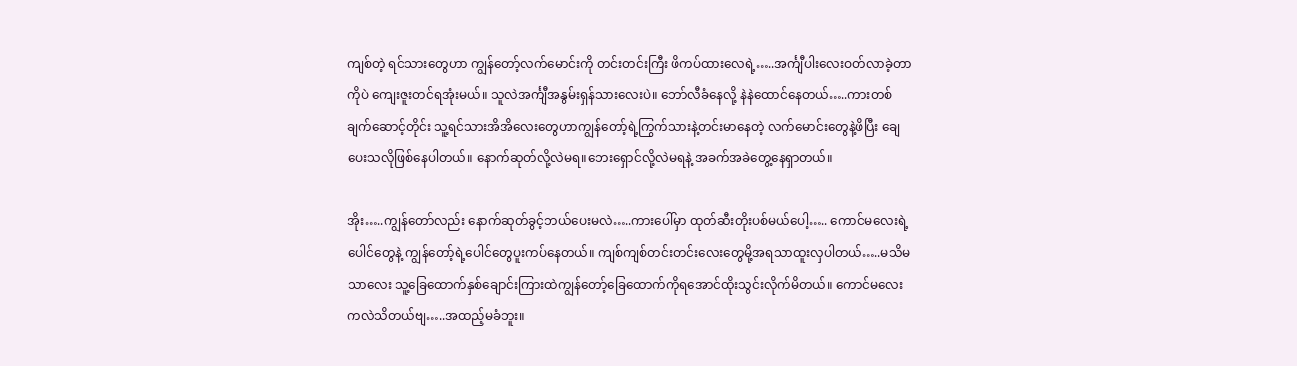ကျစ်တဲ့ ရင်သားတွေဟာ ကျွန်တော့်လက်မောင်းကို တင်းတင်းကြီး ဖိကပ်ထားလေရဲ့…..အင်္ကျီပါးလေးဝတ်လာခဲ့တာကိုပဲ ကျေးဇူးတင်ရအုံးမယ်။ သူလဲအင်္ကျီအနွမ်းရှန်သားလေးပဲ။ ဘော်လီခံနေလို့ နဲနဲထောင်နေတယ်…..ကားတစ်ချက်ဆောင့်တိုင်း သူ့ရင်သားအိအိလေးတွေဟာကျွန်တော့်ရဲ့ကြွက်သားနဲ့တင်းမာနေတဲ့ လက်မောင်းတွေနဲ့ဖိပြီး ချေပေးသလိုဖြစ်နေပါတယ်။ နောက်ဆုတ်လို့လဲမရ။ဘေးရှောင်လို့လဲမရနဲ့ အခက်အခဲတွေ့နေရှာတယ်။

အိုး…..ကျွန်တော်လည်း နောက်ဆုတ်ခွင့်ဘယ်ပေးမလဲ…..ကားပေါ်မှာ ထုတ်ဆီးတိုးပစ်မယ်ပေါ့….. ကောင်မလေးရဲ့ပေါင်တွေနဲ့ ကျွန်တော့်ရဲ့ပေါင်တွေပူးကပ်နေတယ်။ ကျစ်ကျစ်တင်းတင်းလေးတွေမို့အရသာထူးလှပါတယ်…..မသိမသာလေး သူ့ခြေထောက်နှစ်ချောင်းကြားထဲကျွန်တော့်ခြေထောက်ကိုရအောင်ထိုးသွင်းလိုက်မိတယ်။ ကောင်မလေးကလဲသိတယ်ဗျ…..အထည့်မခံဘူး။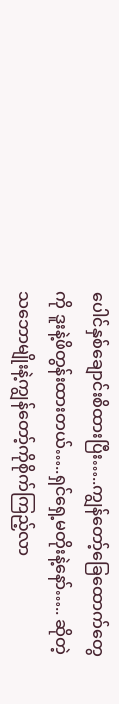ပေါင်နှစ်ချောင်းစိထားပြီး…..ကျွန်တော့်ခြေထောက်တွေ ကို ဒူးနဲ့ဖိတွန်းထားတယ်…..ရှင်ရှေ့မတိုးနဲ့နော်….. ဆိုတဲ့သဘောမျိုးနဲ့ကျွန်တော့်ကိုစိုက်ကြည့်လာ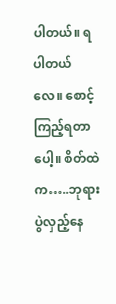ပါတယ်။ ရပါတယ်လေ။ စောင့်ကြည့်ရတာပေါ့။ စိတ်ထဲက…..ဘုရားပွဲလှည့်နေ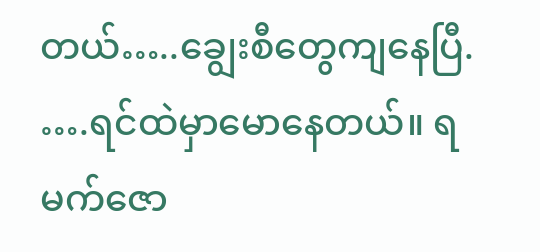တယ်…..ချွေးစီတွေကျနေပြီ. ….ရင်ထဲမှာမောနေတယ်။ ရမက်ဇော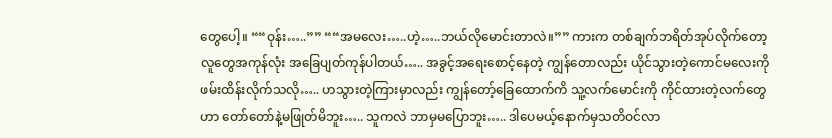တွေပေါ့။ ““ဝုန်း…..”” ““အမလေး…..ဟဲ့…..ဘယ်လိုမောင်းတာလဲ။”” ကားက တစ်ချက်ဘရိတ်အုပ်လိုက်တော့ လူတွေအကုန်လုံး အခြေပျတ်ကုန်ပါတယ်….. အခွင့်အရေးစောင့်နေတဲ့ ကျွန်တောလည်း ယိုင်သွားတဲ့ကောင်မလေးကို ဖမ်းထိန်းလိုက်သလို….. ဟသွားတဲ့ကြားမှာလည်း ကျွန်တော့်ခြေထောက်ကိ သူ့လက်မောင်းကို ကိုင်ထားတဲ့လက်တွေဟာ တော်တော်နဲ့မဖြုတ်မိဘူး….. သူကလဲ ဘာမှမပြောဘူး….. ဒါပေမယ့်နောက်မှသတိဝင်လာ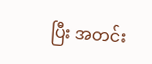ပြီး အတင်း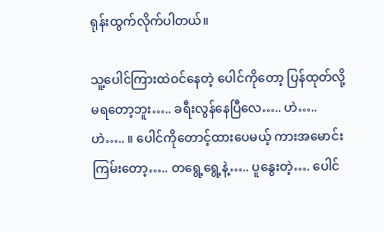ရုန်းထွက်လိုက်ပါတယ်။

သူ့ပေါင်ကြားထဲဝင်နေတဲ့ ပေါင်ကိုတော့ ပြန်ထုတ်လို့မရတော့ဘူး….. ခရီးလွန်နေပြီလေ….. ဟဲ….. ဟဲ….. ။ ပေါင်ကိုတောင့်ထားပေမယ့် ကားအမောင်းကြမ်းတော့….. တရွေ့ရွေ့နဲ့….. ပူနွေးတဲ့…. ပေါင်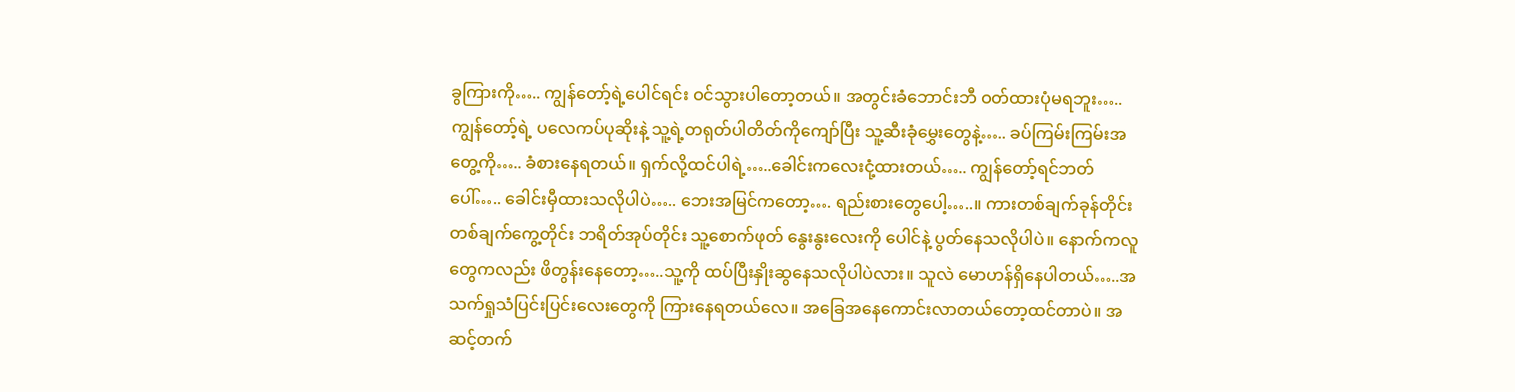ခွကြားကို….. ကျွန်တော့်ရဲ့ပေါင်ရင်း ဝင်သွားပါတော့တယ်။ အတွင်းခံဘောင်းဘီ ဝတ်ထားပုံမရဘူး….. ကျွန်တော့်ရဲ့ ပလေကပ်ပုဆိုးနဲ့ သူ့ရဲ့တရုတ်ပါတိတ်ကိုကျော်ပြီး သူ့ဆီးခုံမွှေးတွေနဲ့….. ခပ်ကြမ်းကြမ်းအတွေ့ကို….. ခံစားနေရတယ်။ ရှက်လို့ထင်ပါရဲ့…..ခေါင်းကလေးငုံ့ထားတယ်….. ကျွန်တော့်ရင်ဘတ်ပေါ်….. ခေါင်းမှီထားသလိုပါပဲ….. ဘေးအမြင်ကတော့…. ရည်းစားတွေပေါ့…..။ ကားတစ်ချက်ခုန်တိုင်း တစ်ချက်ကွေ့တိုင်း ဘရိတ်အုပ်တိုင်း သူ့စောက်ဖုတ် နွေးနွးလေးကို ပေါင်နဲ့ ပွတ်နေသလိုပါပဲ။ နောက်ကလူတွေကလည်း ဖိတွန်းနေတော့…..သူ့ကို ထပ်ပြီးနှိုးဆွနေသလိုပါပဲလား။ သူလဲ မောဟန်ရှိနေပါတယ်…..အသက်ရှုသံပြင်းပြင်းလေးတွေကို ကြားနေရတယ်လေ။ အခြေအနေကောင်းလာတယ်တော့ထင်တာပဲ။ အဆင့်တက်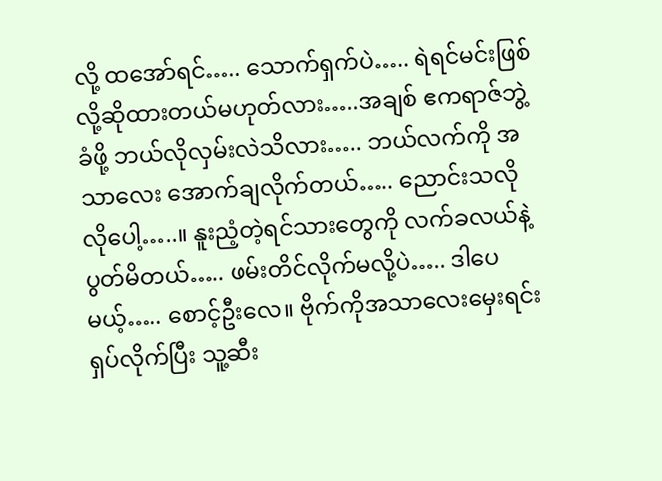လို့ ထအော်ရင်….. သောက်ရှက်ပဲ….. ရဲရင်မင်းဖြစ်လို့ဆိုထားတယ်မဟုတ်လား…..အချစ် ဧကရာဇ်ဘွဲ့ခံဖို့ ဘယ်လိုလှမ်းလဲသိလား….. ဘယ်လက်ကို အသာလေး အောက်ချလိုက်တယ်….. ညောင်းသလိုလိုပေါ့…..။ နူးညံ့တဲ့ရင်သားတွေကို လက်ခလယ်နဲ့ ပွတ်မိတယ်….. ဖမ်းတိင်လိုက်မလို့ပဲ….. ဒါပေမယ့်….. စောင့်ဦးလေ။ ဗိုက်ကိုအသာလေးမှေးရင်း ရှပ်လိုက်ပြီး သူ့ဆီး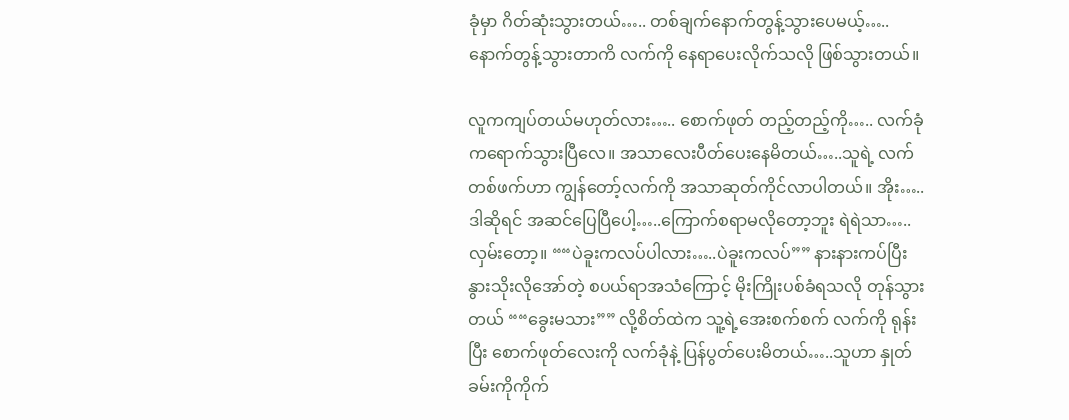ခုံမှာ ဂိတ်ဆုံးသွားတယ်….. တစ်ချက်နောက်တွန့်သွားပေမယ့်…..နောက်တွန့်သွားတာကိ လက်ကို နေရာပေးလိုက်သလို ဖြစ်သွားတယ်။

လူကကျပ်တယ်မဟုတ်လား….. စောက်ဖုတ် တည့်တည့်ကို….. လက်ခုံကရောက်သွားပြီလေ။ အသာလေးပီတ်ပေးနေမိတယ်…..သူရဲ့ လက်တစ်ဖက်ဟာ ကျွန်တော့်လက်ကို အသာဆုတ်ကိုင်လာပါတယ်။ အိုး…..ဒါဆိုရင် အဆင်ပြေပြီပေါ့…..ကြောက်စရာမလိုတော့ဘူး ရဲရဲသာ…..လှမ်းတော့။ ““ပဲခူးကလပ်ပါလား…..ပဲခူးကလပ်”” နားနားကပ်ပြီးနွားသိုးလိုအော်တဲ့ စပယ်ရာအသံကြောင့် မိုးကြိုးပစ်ခံရသလို တုန်သွားတယ် ““ခွေးမသား”” လို့စိတ်ထဲက သူ့ရဲ့အေးစက်စက် လက်ကို ရုန်းပြီး စောက်ဖုတ်လေးကို လက်ခုံနဲ့ ပြန်ပွတ်ပေးမိတယ်…..သူဟာ နှုတ်ခမ်းကိုကိုက်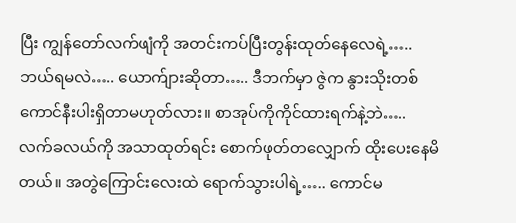ပြီး ကျွန်တော်လက်ဖျံကို အတင်းကပ်ပြီးတွန်းထုတ်နေလေရဲ့….. ဘယ်ရမလဲ….. ယောက်ျားဆိုတာ….. ဒီဘက်မှာ ဇွဲက နွားသိုးတစ်ကောင်နီးပါးရှိတာမဟုတ်လား။ စာအုပ်ကိုကိုင်ထားရက်နဲ့ဘဲ….. လက်ခလယ်ကို အသာထုတ်ရင်း စောက်ဖုတ်တလျှောက် ထိုးပေးနေမိတယ်။ အတွဲကြောင်းလေးထဲ ရောက်သွားပါရဲ့….. ကောင်မ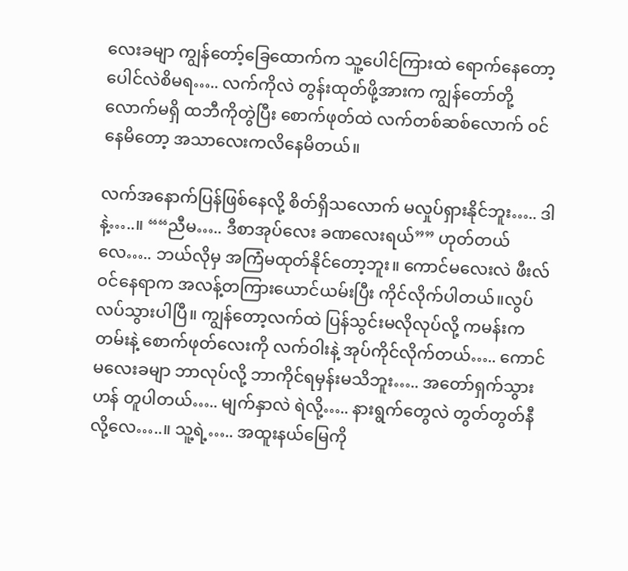လေးခမျာ ကျွန်တော့်ခြေထောက်က သူ့ပေါင်ကြားထဲ ရောက်နေတော့ ပေါင်လဲစိမရ….. လက်ကိုလဲ တွန်းထုတ်ဖို့အားက ကျွန်တော်တို့လောက်မရှိ ထဘီကိုတွဲပြီး စောက်ဖုတ်ထဲ လက်တစ်ဆစ်လောက် ဝင်နေမိတော့ အသာလေးကလိနေမိတယ်။

လက်အနောက်ပြန်ဖြစ်နေလို့ စိတ်ရှိသလောက် မလှုပ်ရှားနိုင်ဘူး….. ဒါနဲ့…..။ ““ညီမ….. ဒီစာအုပ်လေး ခဏလေးရယ်”” ဟုတ်တယ်လေ….. ဘယ်လိုမှ အကြံမထုတ်နိုင်တော့ဘူး။ ကောင်မလေးလဲ ဖီးလ်ဝင်နေရာက အလန့်တကြားယောင်ယမ်းပြီး ကိုင်လိုက်ပါတယ်။လွပ်လပ်သွားပါပြီ။ ကျွန်တော့လက်ထဲ ပြန်သွင်းမလိုလုပ်လို့ ကမန်းကတမ်းနဲ့ စောက်ဖုတ်လေးကို လက်ဝါးနဲ့ အုပ်ကိုင်လိုက်တယ်….. ကောင်မလေးခမျာ ဘာလုပ်လို့ ဘာကိုင်ရမှန်းမသိဘူး….. အတော်ရှက်သွားဟန် တူပါတယ်….. မျက်နှာလဲ ရဲလို့….. နားရွက်တွေလဲ တွတ်တွတ်နီလို့လေ…..။ သူ့ရဲ့….. အထူးနယ်မြေကို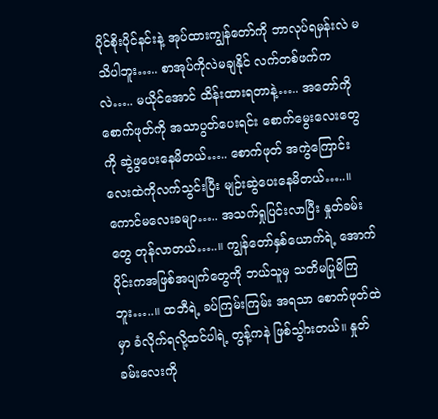ပိုင်စိုးပိုင်နင်းနဲ့ အုပ်ထားကျွန်တော်ကို ဘာလုပ်ရမှန်းလဲ မသိပါဘူး….. စာအုပ်ကိုလဲမချနိုင် လက်တစ်ဖက်ကလဲ….. မယိုင်အောင် ထိန်းထားရတာနဲ့….. အတော်ကို စောက်ဖုတ်ကို အသာပွတ်ပေးရင်း စောက်မွေးလေးတွေကို ဆွဲဖွပေးနေမိတယ်….. စောက်ဖုတ် အကွဲကြောင်း လေးထဲကိုလက်သွင်းပြီး မျဉ်းဆွဲပေးနေမိတယ်…..။ ကောင်မလေးခမျာ….. အသက်ရှုပြင်းလာပြီး နှုတ်ခမ်းတွေ တုန်လာတယ်…..။ ကျွန်တော်နှစ်ယောက်ရဲ့ အောက်ပိုင်းကအဖြစ်အပျက်တွေကို ဘယ်သူမှ သတိမပြုမိကြဘူး…..။ ထဘီရဲ့ ခပ်ကြမ်းကြမ်း အရသာ စောက်ဖုတ်ထဲမှာ ခံလိုက်ရလို့ထင်ပါရဲ့ တွန့်ကနဲ ဖြစ်သွါားတယ်။ နှုတ်ခမ်းလေးကို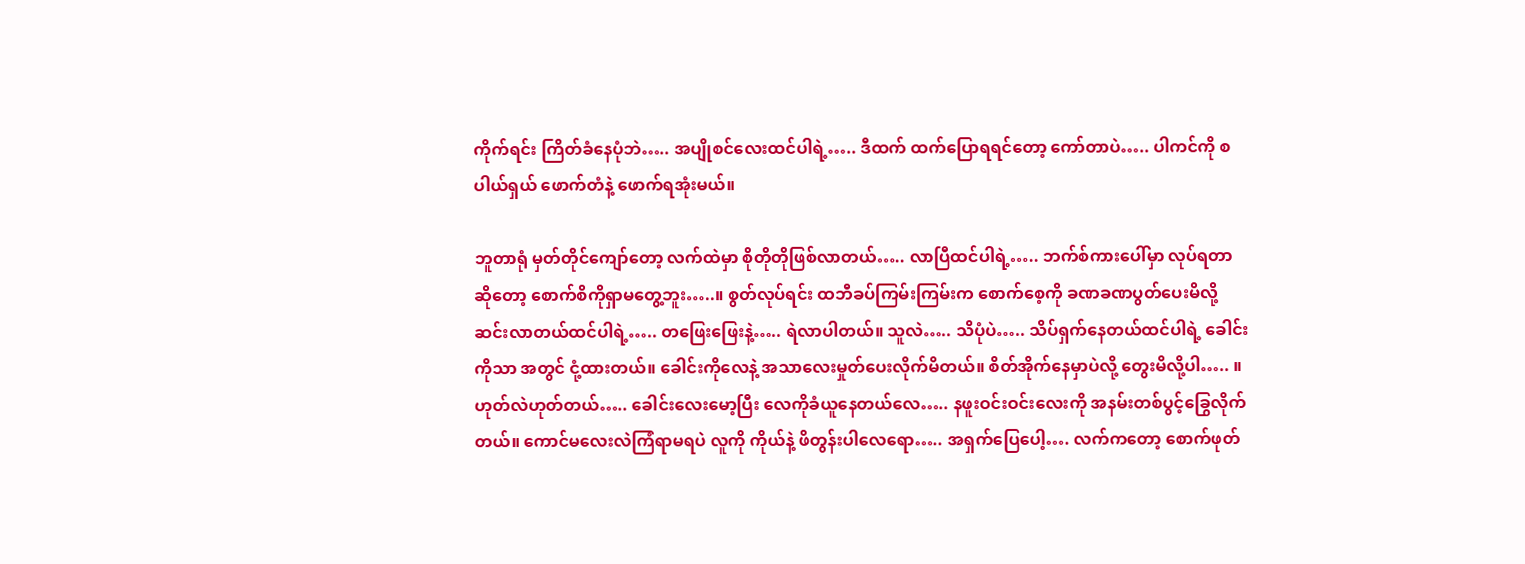ကိုက်ရင်း ကြိတ်ခံနေပုံဘဲ….. အပျိုစင်လေးထင်ပါရဲ့….. ဒီထက် ထက်ပြောရရင်တော့ ကော်တာပဲ….. ပါကင်ကို စပါယ်ရှယ် ဖောက်တံနဲ့ ဖောက်ရအုံးမယ်။

ဘူတာရုံ မှတ်တိုင်ကျော်တော့ လက်ထဲမှာ စိုတိုတိုဖြစ်လာတယ်….. လာပြီထင်ပါရဲ့….. ဘက်စ်ကားပေါ်မှာ လုပ်ရတာဆိုတော့ စောက်စိကိုရှာမတွေ့ဘူး…..။ စွတ်လုပ်ရင်း ထဘီခပ်ကြမ်းကြမ်းက စောက်စေ့ကို ခဏခဏပွတ်ပေးမိလို့ ဆင်းလာတယ်ထင်ပါရဲ့….. တဖြေးဖြေးနဲ့….. ရဲလာပါတယ်။ သူလဲ….. သိပုံပဲ….. သိပ်ရှက်နေတယ်ထင်ပါရဲ့ ခေါင်းကိုသာ အတွင် ငုံ့ထားတယ်။ ခေါင်းကိုလေနဲ့ အသာလေးမှုတ်ပေးလိုက်မိတယ်။ စိတ်အိုက်နေမှာပဲလို့ တွေးမိလို့ပါ….. ။ ဟုတ်လဲဟုတ်တယ်….. ခေါင်းလေးမော့ပြီး လေကိုခံယူနေတယ်လေ….. နဖူးဝင်းဝင်းလေးကို အနမ်းတစ်ပွင့်ခြွေလိုက်တယ်။ ကောင်မလေးလဲကြံရာမရပဲ လူကို ကိုယ်နဲ့ ဖိတွန်းပါလေရော….. အရှက်ပြေပေါ့…. လက်ကတော့ စောက်ဖုတ်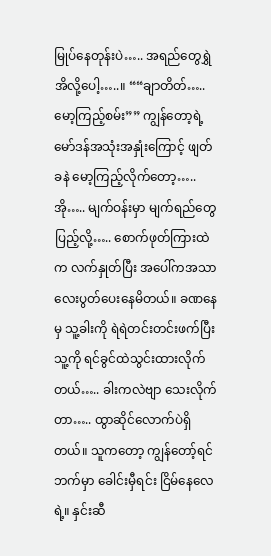မြုပ်နေတုန်းပဲ….. အရည်တွေရွှဲအိလို့ပေါ့…..။ ““ချာတိတ်….. မော့ကြည့်စမ်း”” ကျွန်တော့ရဲ့ မော်ဒန်အသုံးအနှုံးကြောင့် ဖျတ်ခနဲ မော့ကြည့်လိုက်တော့….. အို….. မျက်ဝန်းမှာ မျက်ရည်တွေပြည့်လို့….. စောက်ဖုတ်ကြားထဲက လက်နှုတ်ပြီး အပေါ်ကအသာလေးပွတ်ပေးနေမိတယ်။ ခဏနေမှ သူ့ခါးကို ရဲရဲတင်းတင်းဖက်ပြီး သူ့ကို ရင်ခွင်ထဲသွင်းထားလိုက်တယ်….. ခါးကလဲဗျာ သေးလိုက်တာ….. ထွာဆိုင်လောက်ပဲရှိတယ်။ သူကတော့ ကျွန်တော့်ရင်ဘက်မှာ ခေါင်းမှီရင်း ငြိမ်နေလေရဲ့။ နှင်းဆီ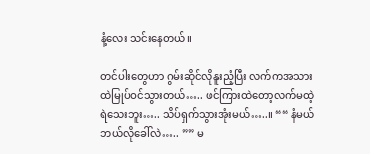နံ့လေး သင်းနေတယ်။

တင်ပါးတွေဟာ ဂွမ်းဆိုင်လိုနူးညံ့ပြီး လက်ကအသားထဲမြုပ်ဝင်သွားတယ်….. ဖင်ကြားထဲတော့လက်မထဲ့ရဲသေးဘူး….. သိပ်ရှက်သွားအုံးမယ်…..။ ““ နံမယ် ဘယ်လိုခေါ်လဲ….. ”” မ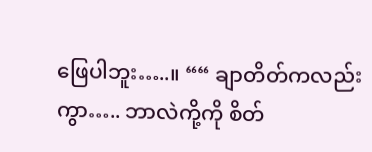ဖြေပါဘူး…..။ ““ ချာတိတ်ကလည်းကွာ….. ဘာလဲကို့ကို စိတ်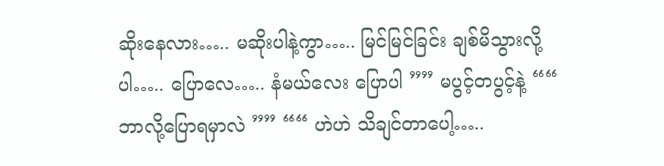ဆိုးနေလား….. မဆိုးပါနဲ့ကွာ….. မြင်မြင်ခြင်း ချစ်မိသွားလို့ပါ….. ပြောလေ….. နံမယ်လေး ပြောပါ ”” မပွင့်တပွင့်နဲ့ ““ ဘာလို့ပြောရမှာလဲ ”” ““ ဟဲဟဲ သိချင်တာပေါ့…..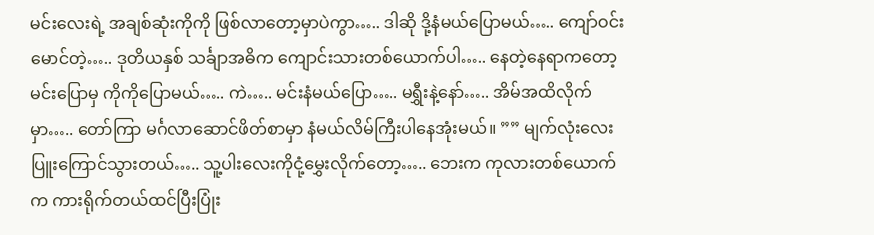မင်းလေးရဲ့ အချစ်ဆုံးကိုကို ဖြစ်လာတော့မှာပဲကွာ….. ဒါဆို ဒို့နံမယ်ပြောမယ်….. ကျော်ဝင်းမောင်တဲ့….. ဒုတိယနှစ် သင်္ချာအဓိက ကျောင်းသားတစ်ယောက်ပါ….. နေတဲ့နေရာကတော့ မင်းပြောမှ ကိုကိုပြောမယ်….. ကဲ….. မင်းနံမယ်ပြော….. မရွှီးနဲ့နော်….. အိမ်အထိလိုက်မှာ….. တော်ကြာ မင်္ဂလာဆောင်ဖိတ်စာမှာ နံမယ်လိမ်ကြီးပါနေအုံးမယ်။ ”” မျက်လုံးလေးပြူးကြောင်သွားတယ်….. သူ့ပါးလေးကိုငုံ့မွှေးလိုက်တော့….. ဘေးက ကုလားတစ်ယောက်က ကားရိုက်တယ်ထင်ပြီးပြုံး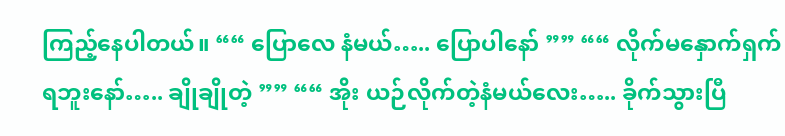ကြည့်နေပါတယ်။ ““ ပြောလေ နံမယ်….. ပြောပါနော် ”” ““ လိုက်မနှောက်ရှက်ရဘူးနော်….. ချိုချိုတဲ့ ”” ““ အိုး ယဉ်လိုက်တဲ့နံမယ်လေး….. ခိုက်သွားပြီ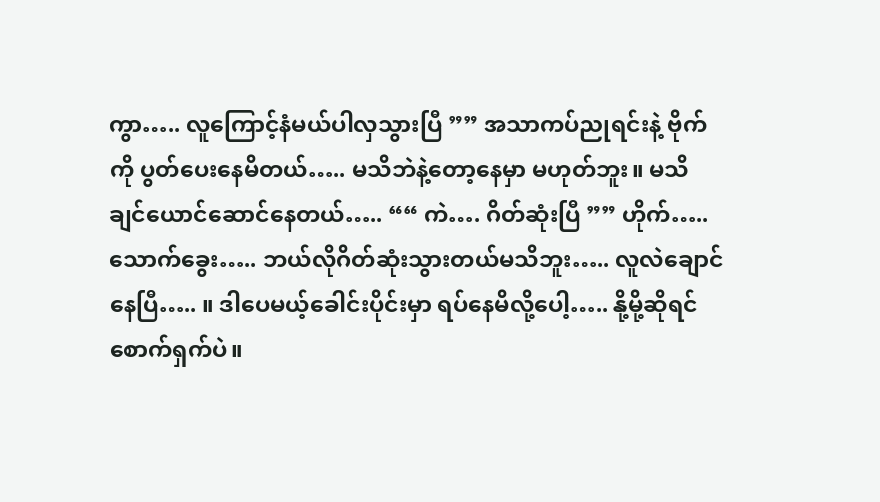ကွာ….. လူကြောင့်နံမယ်ပါလှသွားပြီ ”” အသာကပ်ညုရင်းနဲ့ ဗိုက်ကို ပွတ်ပေးနေမိတယ်….. မသိဘဲနဲ့တော့နေမှာ မဟုတ်ဘူး။ မသိချင်ယောင်ဆောင်နေတယ်….. ““ ကဲ…. ဂိတ်ဆုံးပြီ ”” ဟိုက်….. သောက်ခွေး….. ဘယ်လိုဂိတ်ဆုံးသွားတယ်မသိဘူး….. လူလဲချောင်နေပြီ….. ။ ဒါပေမယ့်ခေါင်းပိုင်းမှာ ရပ်နေမိလို့ပေါ့….. နို့မို့ဆိုရင် စောက်ရှက်ပဲ။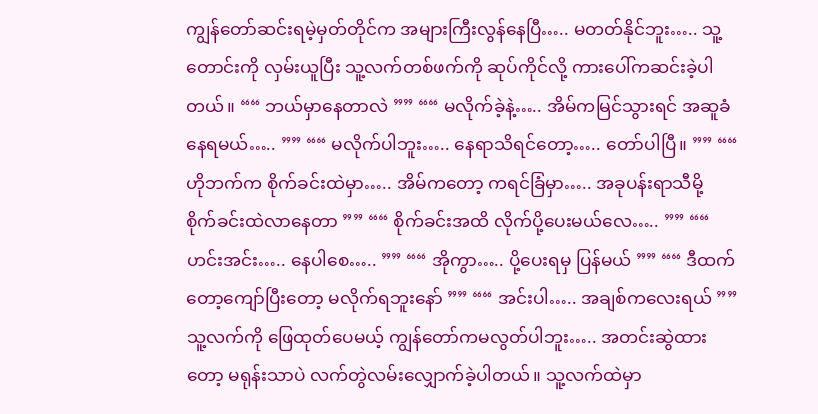ကျွန်တော်ဆင်းရမဲ့မှတ်တိုင်က အများကြီးလွန်နေပြီ….. မတတ်နိုင်ဘူး….. သူ့တောင်းကို လှမ်းယူပြီး သူ့လက်တစ်ဖက်ကို ဆုပ်ကိုင်လို့ ကားပေါ်ကဆင်းခဲ့ပါတယ်။ ““ ဘယ်မှာနေတာလဲ ”” ““ မလိုက်ခဲ့နဲ့….. အိမ်ကမြင်သွားရင် အဆူခံနေရမယ်….. ”” ““ မလိုက်ပါဘူး….. နေရာသိရင်တော့….. တော်ပါပြီ။ ”” ““ ဟိုဘက်က စိုက်ခင်းထဲမှာ….. အိမ်ကတော့ ကရင်ခြံမှာ….. အခုပန်းရာသီမို့ စိုက်ခင်းထဲလာနေတာ ”” ““ စိုက်ခင်းအထိ လိုက်ပို့ပေးမယ်လေ….. ”” ““ ဟင်းအင်း….. နေပါစေ….. ”” ““ အိုကွာ….. ပို့ပေးရမှ ပြန်မယ် ”” ““ ဒီထက်တော့ကျော်ပြီးတော့ မလိုက်ရဘူးနော် ”” ““ အင်းပါ….. အချစ်ကလေးရယ် ”” သူ့လက်ကို ဖြေထုတ်ပေမယ့် ကျွန်တော်ကမလွတ်ပါဘူး….. အတင်းဆွဲထားတော့ မရုန်းသာပဲ လက်တွဲလမ်းလျှောက်ခဲ့ပါတယ်။ သူ့လက်ထဲမှာ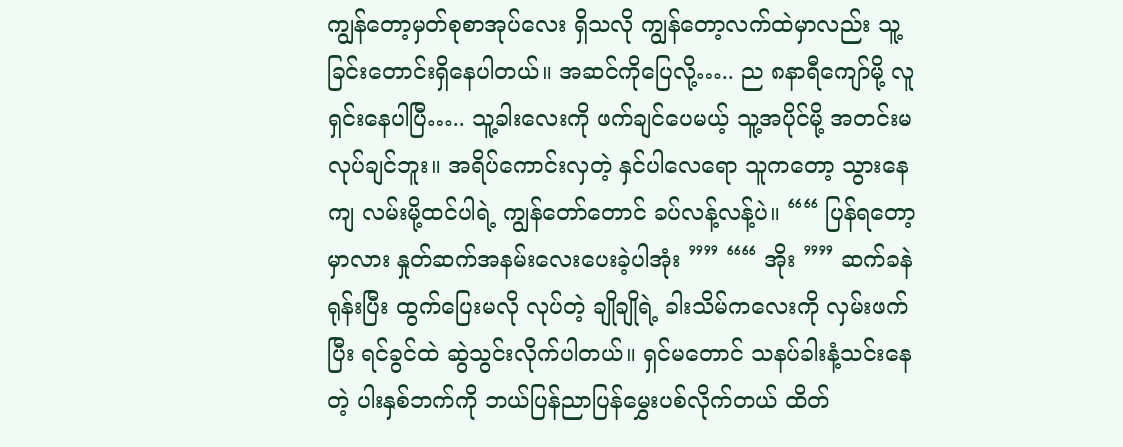ကျွန်တော့မှတ်စုစာအုပ်လေး ရှိသလို ကျွန်တော့လက်ထဲမှာလည်း သူ့ခြင်းတောင်းရှိနေပါတယ်။ အဆင်ကိုပြေလို့….. ည ၈နာရီကျော်မို့ လူရှင်းနေပါပြီ….. သူ့ခါးလေးကို ဖက်ချင်ပေမယ့် သူ့အပိုင်မို့ အတင်းမလုပ်ချင်ဘူး။ အရိပ်ကောင်းလှတဲ့ နှင်ပါလေရော သူကတော့ သွားနေကျ လမ်းမို့ထင်ပါရဲ့ ကျွန်တော်တောင် ခပ်လန့်လန့်ပဲ။ ““ ပြန်ရတော့မှာလား နှုတ်ဆက်အနမ်းလေးပေးခဲ့ပါအုံး ”” ““ အိုး ”” ဆက်ခနဲ ရုန်းပြီး ထွက်ပြေးမလို လုပ်တဲ့ ချိုချိုရဲ့ ခါးသိမ်ကလေးကို လှမ်းဖက်ပြီး ရင်ခွင်ထဲ ဆွဲသွင်းလိုက်ပါတယ်။ ရှင်မတောင် သနပ်ခါးနံ့သင်းနေတဲ့ ပါးနှစ်ဘက်ကို ဘယ်ပြန်ညာပြန်မွှေးပစ်လိုက်တယ် ထိတ်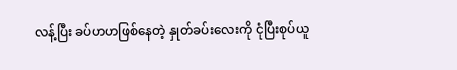လန့်ပြီး ခပ်ဟဟဖြစ်နေတဲ့ နှုတ်ခပ်းလေးကို ငုံပြီးစုပ်ယူ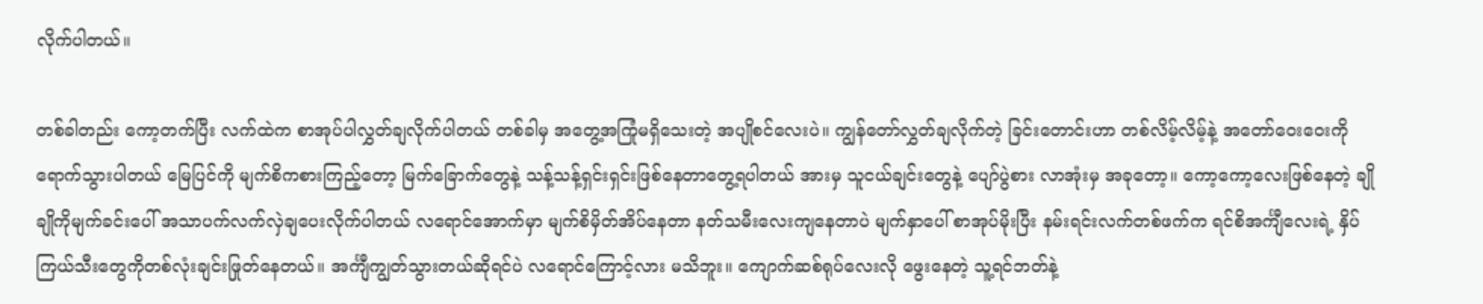လိုက်ပါတယ်။

တစ်ခါတည်း ကော့တက်ပြီး လက်ထဲက စာအုပ်ပါလွှတ်ချလိုက်ပါတယ် တစ်ခါမှ အတွေ့အကြုံမရှိသေးတဲ့ အပျိုစင်လေးပဲ။ ကျွန်တော်လွှတ်ချလိုက်တဲ့ ခြင်းတောင်းဟာ တစ်လိမ့်လိမ့်နဲ့ အတော်ဝေးဝေးကို ရောက်သွားပါတယ် မြေပြင်ကို မျက်စိကစားကြည့်တော့ မြက်ခြောက်တွေနဲ့ သန့်သန့်ရှင်းရှင်းဖြစ်နေတာတွေ့ရပါတယ် အားမှ သူငယ်ချင်းတွေနဲ့ ပျော်ပွဲစား လာအုံးမှ အခုတော့။ ကော့ကော့လေးဖြစ်နေတဲ့ ချိုချိုကိုမျက်ခင်းပေါ် အသာပက်လက်လှဲချပေးလိုက်ပါတယ် လရောင်အောက်မှာ မျက်စိမှိတ်အိပ်နေတာ နတ်သမီးလေးကျနေတာပဲ မျက်နှာပေါ် စာအုပ်မိုးပြီး နမ်းရင်းလက်တစ်ဖက်က ရင်စိအင်္ကျီလေးရဲ့ နှိပ်ကြယ်သီးတွေကိုတစ်လုံးချင်းဖြုတ်နေတယ်။ အင်္ကျီကျွတ်သွားတယ်ဆိုရင်ပဲ လရောင်ကြောင့်လား မသိဘူး။ ကျောက်ဆစ်ရုပ်လေးလို ဖွေးနေတဲ့ သူ့ရင်ဘတ်နဲ့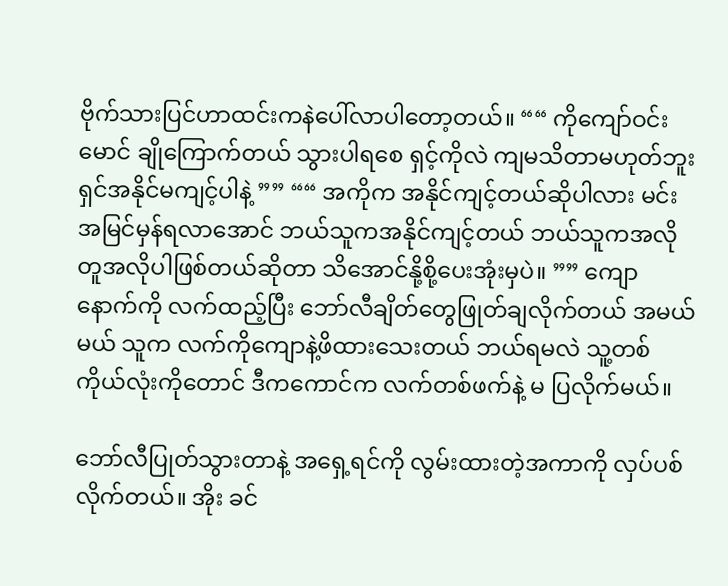ဗိုက်သားပြင်ဟာထင်းကနဲပေါ်လာပါတော့တယ်။ ““ ကိုကျော်ဝင်းမောင် ချိုကြောက်တယ် သွားပါရစေ ရှင့်ကိုလဲ ကျမသိတာမဟုတ်ဘူး ရှင်အနိုင်မကျင့်ပါနဲ့ ”” ““ အကိုက အနိုင်ကျင့်တယ်ဆိုပါလား မင်းအမြင်မှန်ရလာအောင် ဘယ်သူကအနိုင်ကျင့်တယ် ဘယ်သူကအလိုတူအလိုပါဖြစ်တယ်ဆိုတာ သိအောင်နို့စို့ပေးအုံးမှပဲ။ ”” ကျောနောက်ကို လက်ထည့်ပြီး ဘော်လီချိတ်တွေဖြုတ်ချလိုက်တယ် အမယ်မယ် သူက လက်ကိုကျောနဲ့ဖိထားသေးတယ် ဘယ်ရမလဲ သူ့တစ်ကိုယ်လုံးကိုတောင် ဒီကကောင်က လက်တစ်ဖက်နဲ့ မ ပြလိုက်မယ်။

ဘော်လီပြုတ်သွားတာနဲ့ အရှေ့ရင်ကို လွမ်းထားတဲ့အကာကို လှပ်ပစ်လိုက်တယ်။ အိုး ခင်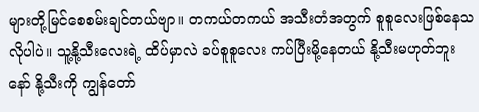များတို့မြင်စေစမ်းချင်တယ်ဗျာ။ တကယ်တကယ် အသီးတံအတွက် စူစူလေးဖြစ်နေသလိုပါပဲ။ သူ့နို့သီးလေးရဲ့ ထိပ်မှာလဲ ခပ်စူစူလေး ကပ်ပြီးမို့နေတယ် နို့သီးမဟုတ်ဘူးနော် နို့သီးကို ကျွန်တော်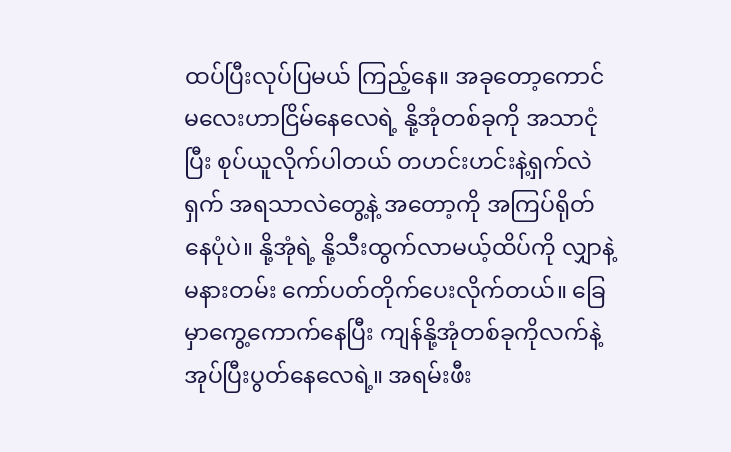ထပ်ပြီးလုပ်ပြမယ် ကြည့်နေ။ အခုတော့ကောင်မလေးဟာငြိမ်နေလေရဲ့ နို့အုံတစ်ခုကို အသာငုံပြီး စုပ်ယူလိုက်ပါတယ် တဟင်းဟင်းနဲ့ရှက်လဲရှက် အရသာလဲတွေ့နဲ့ အတော့ကို အကြပ်ရိုတ်နေပုံပဲ။ နို့အုံရဲ့ နို့သီးထွက်လာမယ့်ထိပ်ကို လျှာနဲ့ မနားတမ်း ကော်ပတ်တိုက်ပေးလိုက်တယ်။ ခြေမှာကွေ့ကောက်နေပြီး ကျန်နို့အုံတစ်ခုကိုလက်နဲ့အုပ်ပြီးပွတ်နေလေရဲ့။ အရမ်းဖီး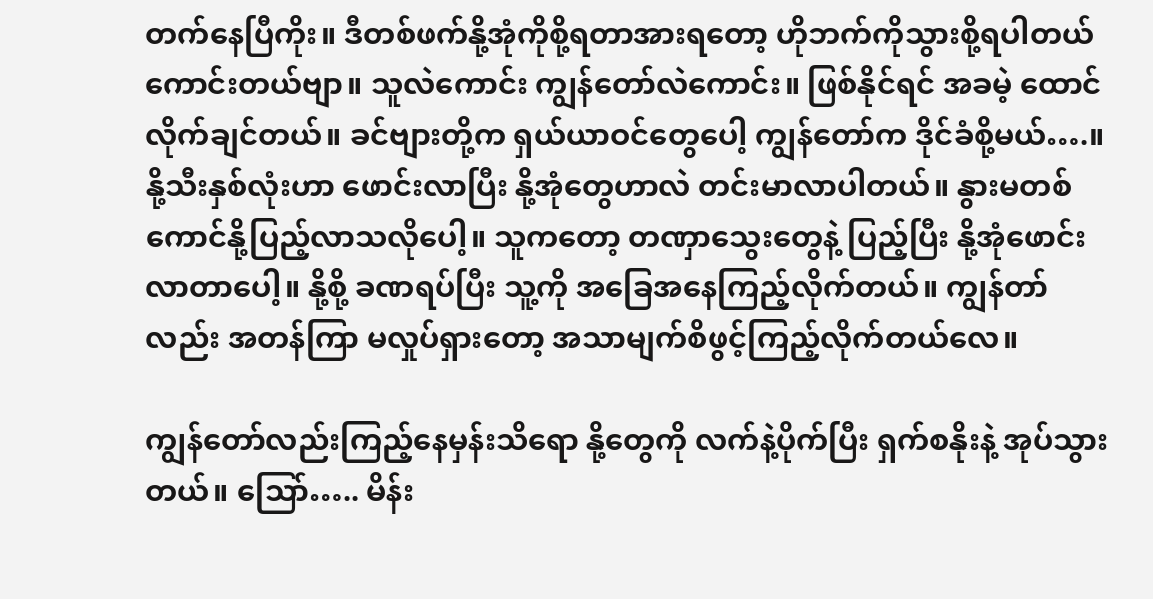တက်နေပြီကိုး။ ဒီတစ်ဖက်နို့အုံကိုစို့ရတာအားရတော့ ဟိုဘက်ကိုသွားစို့ရပါတယ် ကောင်းတယ်ဗျာ။ သူလဲကောင်း ကျွန်တော်လဲကောင်း။ ဖြစ်နိုင်ရင် အခမဲ့ ထောင်လိုက်ချင်တယ်။ ခင်ဗျားတို့က ရှယ်ယာဝင်တွေပေါ့ ကျွန်တော်က ဒိုင်ခံစို့မယ်….။ နို့သီးနှစ်လုံးဟာ ဖောင်းလာပြီး နို့အုံတွေဟာလဲ တင်းမာလာပါတယ်။ နွားမတစ်ကောင်နို့ပြည့်လာသလိုပေါ့။ သူကတော့ တဏှာသွေးတွေနဲ့ ပြည့်ပြီး နို့အုံဖောင်းလာတာပေါ့။ နို့စို့ ခဏရပ်ပြီး သူ့ကို အခြေအနေကြည့်လိုက်တယ်။ ကျွန်တာ်လည်း အတန်ကြာ မလှုပ်ရှားတော့ အသာမျက်စိဖွင့်ကြည့်လိုက်တယ်လေ။

ကျွန်တော်လည်းကြည့်နေမှန်းသိရော နို့တွေကို လက်နဲ့ပိုက်ပြီး ရှက်စနိုးနဲ့ အုပ်သွားတယ်။ သြော်….. မိန်း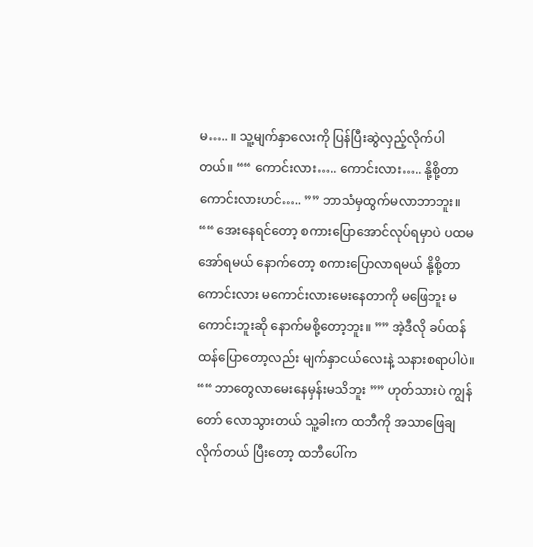မ….. ။ သူ့မျက်နှာလေးကို ပြန်ပြီးဆွဲလှည့်လိုက်ပါတယ်။ ““ ကောင်းလား….. ကောင်းလား….. နို့စို့တာကောင်းလားဟင်….. ”” ဘာသံမှထွက်မလာဘာဘူး။ ““ အေးနေရင်တော့ စကားပြောအောင်လုပ်ရမှာပဲ ပထမအော်ရမယ် နောက်တော့ စကားပြောလာရမယ် နို့စို့တာကောင်းလား မကောင်းလားမေးနေတာကို မဖြေဘူး မကောင်းဘူးဆို နောက်မစို့တော့ဘူး။ ”” အဲ့ဒီလို ခပ်ထန်ထန်ပြောတော့လည်း မျက်နှာငယ်လေးနဲ့ သနားစရာပါပဲ။ ““ ဘာတွေလာမေးနေမှန်းမသိဘူး ”” ဟုတ်သားပဲ ကျွန်တော် လောသွားတယ် သူ့ခါးက ထဘီကို အသာဖြေချလိုက်တယ် ပြီးတော့ ထဘီပေါ်က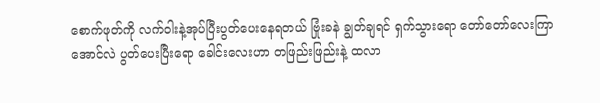စောက်ဖုတ်ကို လက်ဝါးနဲ့အုပ်ပြီးပွတ်ပေးနေရတယ် ဗြုံးခနဲ ချွတ်ချရင် ရှက်သွားရော တော်တော်လေးကြာအောင်လဲ ပွတ်ပေးပြီးရော ခေါင်းလေးဟာ တဖြည်းဖြည်းနဲ့ ထလာ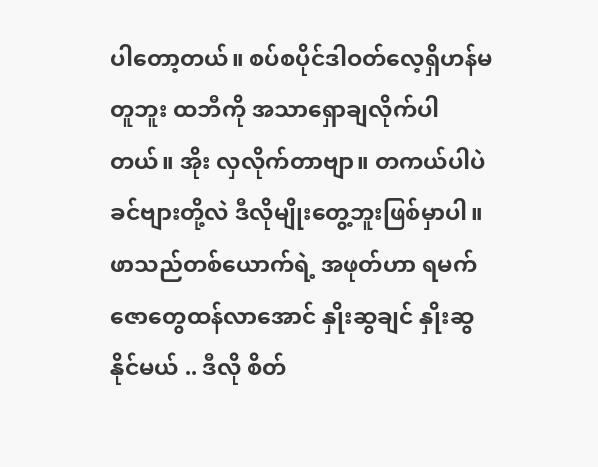ပါတော့တယ်။ စပ်စပိုင်ဒါဝတ်လေ့ရှိဟန်မတူဘူး ထဘီကို အသာရှောချလိုက်ပါတယ်။ အိုး လှလိုက်တာဗျာ။ တကယ်ပါပဲ ခင်ဗျားတို့လဲ ဒီလိုမျိုးတွေ့ဘူးဖြစ်မှာပါ။ ဖာသည်တစ်ယောက်ရဲ့ အဖုတ်ဟာ ရမက်ဇောတွေထန်လာအောင် နှိုးဆွချင် နှိုးဆွနိုင်မယ် .. ဒီလို စိတ်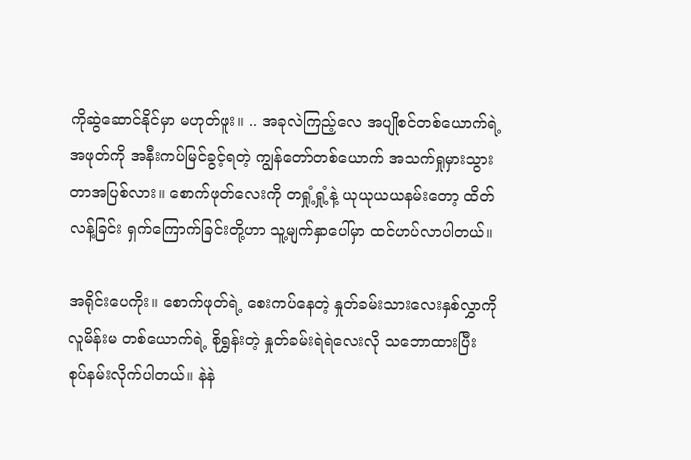ကိုဆွဲဆောင်နိုင်မှာ မဟုတ်ဖူး။ .. အခုလဲကြည့်လေ အပျိုစင်တစ်ယောက်ရဲ့အဖုတ်ကို အနီးကပ်မြင်ခွင့်ရတဲ့ ကျွန်တော်တစ်ယောက် အသက်ရှုမှားသွားတာအပြစ်လား။ စောက်ဖုတ်လေးကို တရှုံ့ရှုံ့နဲ့ ယုယုယယနမ်းတော့ ထိတ်လန့်ခြင်း ရှက်ကြောက်ခြင်းတို့ဟာ သူ့မျက်နှာပေါ်မှာ ထင်ဟပ်လာပါတယ်။

အရိုင်းပေကိုး။ စောက်ဖုတ်ရဲ့ စေးကပ်နေတဲ့ နှုတ်ခမ်းသားလေးနှစ်လွှာကို လူမိန်းမ တစ်ယောက်ရဲ့ စိုရွှန်းတဲ့ နှုတ်ခမ်းရဲရဲလေးလို သဘောထားပြီး စုပ်နမ်းလိုက်ပါတယ်။ နဲနဲ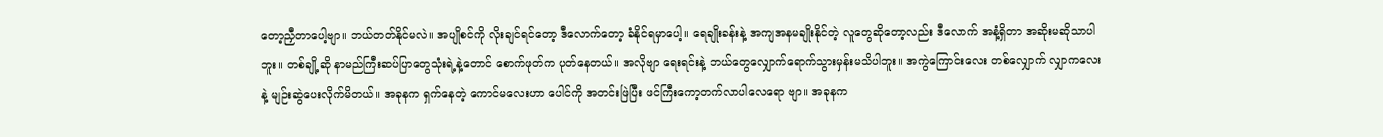တော့ညှီတာပေါ့ဗျာ။ ဘယ်တတ်နိုင်မလဲ။ အပျိုစင်ကို လိုးချင်ရင်တော့ ဒီလောက်တော့ ခံနိုင်ရမှာပေါ့။ ရေချိုးခန်းနဲ့ အကျအနမချိုးနိုင်တဲ့ လူတွေဆိုတော့လည်း ဒီလောက် အနံ့ရှိတာ အဆိုးမဆိုသာပါဘူး။ တစ်ချို့ဆို နာမည်ကြီးဆပ်ပြာတွေသုံးရဲ့နဲ့တောင် စောက်ဖုတ်က ပုတ်နေတယ်။ အလိုဗျာ ရေးရင်းနဲ့ ဘယ်တွေလျှောက်ရောက်သွားမှန်းမသိပါဘူး။ အကွဲကြောင်းလေး တစ်လျှောက် လျှာကလေးနဲ့ မျဉ်းဆွဲပေးလိုက်မိတယ်။ အခုနက ရှက်နေတဲ့ ကောင်မလေးဟာ ပေါင်ကို အတင်းဖြဲပြီး ဖင်ကြီးကော့တက်လာပါလေရော ဗျာ။ အခုနက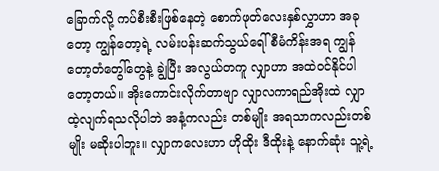ခြောက်လို့ ကပ်စီးစီးဖြစ်နေတဲ့ စောက်ဖုတ်လေးနှစ်လွှာဟာ အခုတော့ ကျွန်တော့ရဲ့ လမ်းပန်းဆက်သွယ်ရေါ် စီမံကိန်းအရ ကျွန်တော့တံတွေါ်တွေနဲ့ ချွဲပြီး အလွယ်တကူ လျှာဟာ အထဲဝင်နိုင်ပါတော့တယ်။ အိုးကောင်းလိုက်တာဗျာ လျှာလကာရည်အိုးထဲ လျှာထဲ့လျက်ရသလိုပါဘဲ အနံ့ကလည်း တစ်မျိုး အရသာကလည်းတစ်မျိုး မဆိုးပါဘူး။ လျှာကလေးဟာ ဟိုထိုး ဒီထိုးနဲ့ နောက်ဆုံး သူ့ရဲ့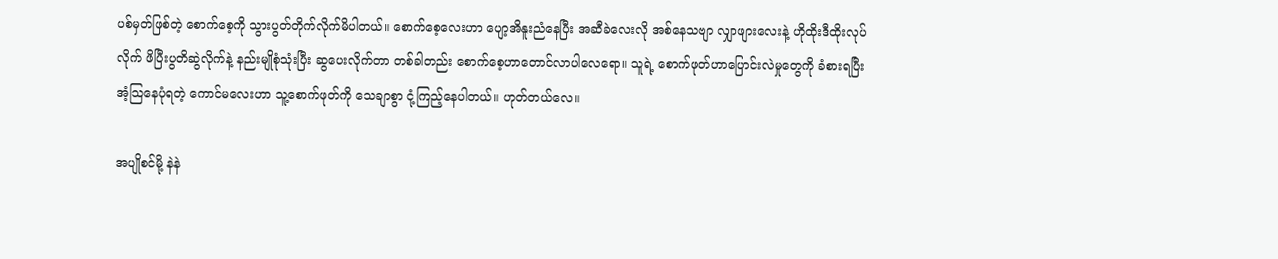ပစ်မှတ်ဖြစ်တဲ့ စောက်စေ့ကို သွားပွတ်တိုက်လိုက်မိပါတယ်။ စောက်စေ့လေးဟာ ပျော့အိနူးညံနေပြီး အဆီခဲလေးလို အစ်နေသဗျာ လျှာဖျားလေးနဲ့ ဟိုထိုးဒီထိုးလုပ်လိုက် ဖိပြီးပွတိဆွဲလိုက်နဲ့ နည်းမျိုစုံသုံးပြီး ဆွပေးလိုက်တာ တစ်ခါတည်း စောက်စေ့ဟာတောင်လာပါလေရော။ သူရဲ့ စောက်ဖုတ်ဟာပြောင်းလဲမှုတွေကို ခံစားရပြီး အံ့သြနေပုံရတဲ့ ကောင်မလေးဟာ သူ့စောက်ဖုတ်ကို သေချာစွာ ငုံ့ကြည့်နေပါတယ်။ ဟုတ်တယ်လေ။

အပျိုစင်မို့ နဲနဲ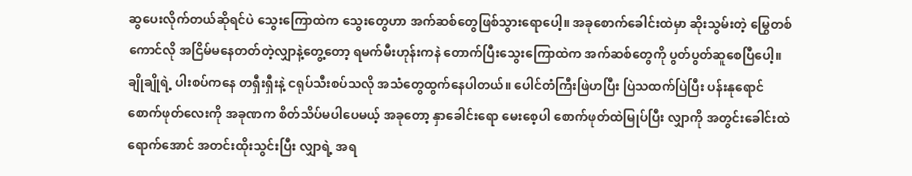ဆွပေးလိုက်တယ်ဆိုရင်ပဲ သွေးကြောထဲက သွေးတွေဟာ အက်ဆစ်တွေဖြစ်သွားရောပေါ့။ အခုစောက်ခေါင်းထဲမှာ ဆိုးသွမ်းတဲ့ မြွေတစ်ကောင်လို အငြိမ်မနေတတ်တဲ့လျှာနဲ့တွေ့တော့ ရမက်မီးဟုန်းကနဲ တောက်ပြီးသွေးကြောထဲက အက်ဆစ်တွေကို ပွတ်ပွတ်ဆူစေပြီပေါ့။ ချိုချိုရဲ့ ပါးစပ်ကနေ တရှီးရှီးနဲ့ ငရုပ်သီးစပ်သလို အသံတွေထွက်နေပါတယ်။ ပေါင်တံကြီးဖြဲဟပြီး ပြဲသထက်ပြဲပြီး ပန်းနုရောင် စောက်ဖုတ်လေးကို အခုဏက စိတ်သိပ်မပါပေမယ့် အခုတော့ နှာခေါင်းရော မေးစေ့ပါ စောက်ဖုတ်ထဲမြုပ်ပြီး လျှာကို အတွင်းခေါင်းထဲရောက်အောင် အတင်းထိုးသွင်းပြီး လျှာရဲ့ အရ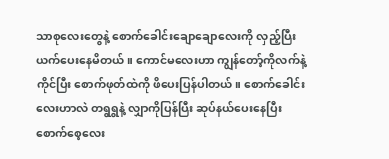သာစုလေးတွေနဲ့ စောက်ခေါင်းချောချောလေးကို လှည့်ပြီး ယက်ပေးနေမိတယ် ။ ကောင်မလေးဟာ ကျွန်တော့်ကိုလက်နဲ့ကိုင်ပြီး စောက်ဖုတ်ထဲကို ဖိပေးပြန်ပါတယ်။ စောက်ခေါင်းလေးဟာလဲ တရွရွနဲ့ လျှာကိုပြန်ပြီး ဆုပ်နယ်ပေးနေပြီး စောက်စေ့လေး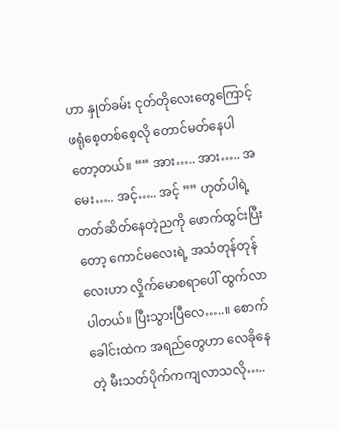ဟာ နှုတ်ခမ်း ငုတ်တိုလေးတွေကြောင့် ဖရုံစေ့တစ်စေ့လို တောင်မတ်နေပါတော့တယ်။ ““ အား….. အား….. အမေး….. အင့်….. အင့် ”” ဟုတ်ပါရဲ့ တတ်ဆိတ်နေတဲ့ညကို ဖောက်ထွင်းပြီးတော့ ကောင်မလေးရဲ့ အသံတုန်တုန်လေးဟာ လှိုက်မောစရာပေါ် ထွက်လာပါတယ်။ ပြီးသွားပြီလေ…..။ စောက်ခေါင်းထဲက အရည်တွေဟာ လေခိုနေတဲ့ မီးသတ်ပိုက်ကကျလာသလို…..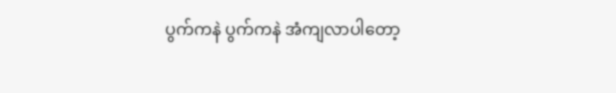ပွက်ကနဲ ပွက်ကနဲ အံကျလာပါတော့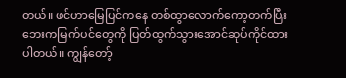တယ်။ ဖင်ဟာမြေပြင်ကနေ တစ်ထွာလောက်ကော့တက်ပြီး ဘေးကမြက်ပင်တွေကို ပြတ်ထွက်သွားအောင်ဆုပ်ကိုင်ထားပါတယ်။ ကျွန်တော့်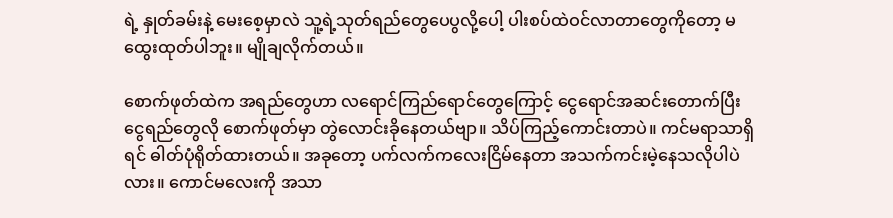ရဲ့ နှုတ်ခမ်းနဲ့ မေးစေ့မှာလဲ သူ့ရဲ့သုတ်ရည်တွေပေပွလို့ပေါ့ ပါးစပ်ထဲဝင်လာတာတွေကိုတော့ မထွေးထုတ်ပါဘူး။ မျိုချလိုက်တယ်။

စောက်ဖုတ်ထဲက အရည်တွေဟာ လရောင်ကြည်ရောင်တွေကြောင့် ငွေရောင်အဆင်းတောက်ပြီး ငွေရည်တွေလို စောက်ဖုတ်မှာ တွဲလောင်းခိုနေတယ်ဗျာ။ သိပ်ကြည့်ကောင်းတာပဲ။ ကင်မရာသာရှိရင် ဓါတ်ပုံရိုတ်ထားတယ်။ အခုတော့ ပက်လက်ကလေးငြိမ်နေတာ အသက်ကင်းမဲ့နေသလိုပါပဲလား။ ကောင်မလေးကို အသာ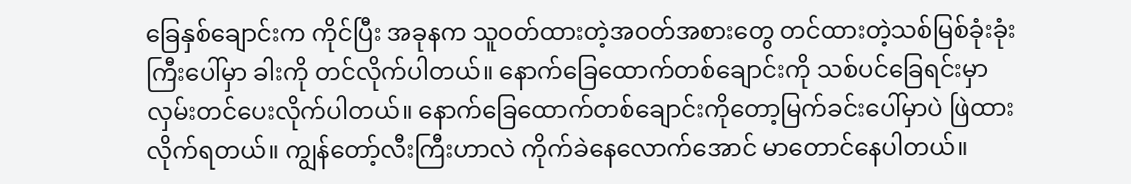ခြေနှစ်ချောင်းက ကိုင်ပြီး အခုနက သူဝတ်ထားတဲ့အဝတ်အစားတွေ တင်ထားတဲ့သစ်မြစ်ခုံးခုံးကြီးပေါ်မှာ ခါးကို တင်လိုက်ပါတယ်။ နောက်ခြေထောက်တစ်ချောင်းကို သစ်ပင်ခြေရင်းမှာ လှမ်းတင်ပေးလိုက်ပါတယ်။ နောက်ခြေထောက်တစ်ချောင်းကိုတော့မြက်ခင်းပေါ်မှာပဲ ဖြဲထားလိုက်ရတယ်။ ကျွန်တော့်လီးကြီးဟာလဲ ကိုက်ခဲနေလောက်အောင် မာတောင်နေပါတယ်။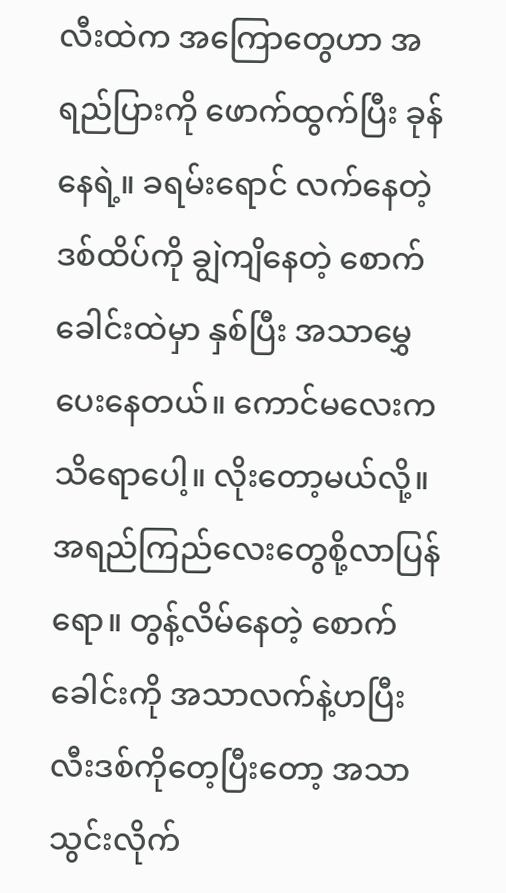လီးထဲက အကြောတွေဟာ အရည်ပြားကို ဖောက်ထွက်ပြီး ခုန်နေရဲ့။ ခရမ်းရောင် လက်နေတဲ့ ဒစ်ထိပ်ကို ချွဲကျိနေတဲ့ စောက်ခေါင်းထဲမှာ နှစ်ပြီး အသာမွှေပေးနေတယ်။ ကောင်မလေးက သိရောပေါ့။ လိုးတော့မယ်လို့။ အရည်ကြည်လေးတွေစို့လာပြန်ရော။ တွန့်လိမ်နေတဲ့ စောက်ခေါင်းကို အသာလက်နဲ့ဟပြီး လီးဒစ်ကိုတေ့ပြီးတော့ အသာသွင်းလိုက်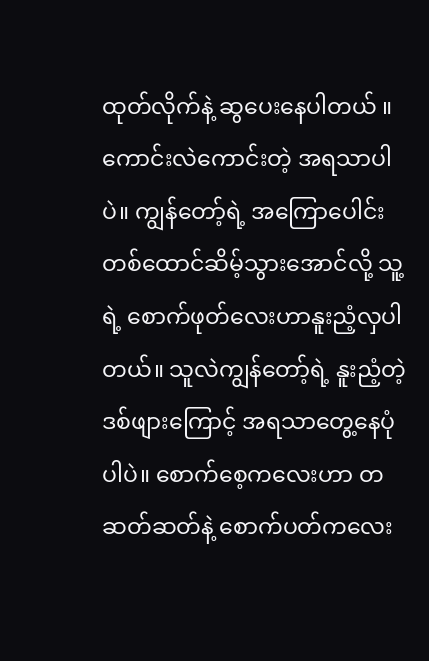ထုတ်လိုက်နဲ့ ဆွပေးနေပါတယ် ။ ကောင်းလဲကောင်းတဲ့ အရသာပါပဲ။ ကျွန်တော့်ရဲ့ အကြောပေါင်းတစ်ထောင်ဆိမ့်သွားအောင်လို့ သူ့ရဲ့ စောက်ဖုတ်လေးဟာနူးညံ့လှပါတယ်။ သူလဲကျွန်တော့်ရဲ့ နူးညံ့တဲ့ဒစ်ဖျားကြောင့် အရသာတွေ့နေပုံပါပဲ။ စောက်စေ့ကလေးဟာ တဆတ်ဆတ်နဲ့ စောက်ပတ်ကလေး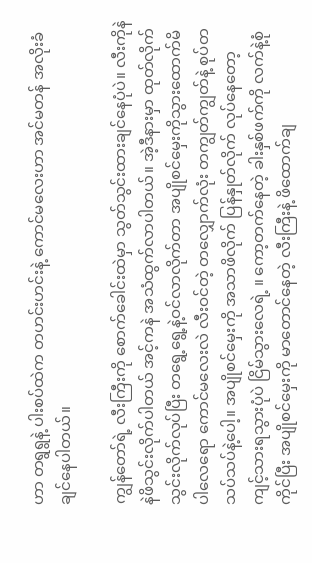ဟာ တရွရွနဲ့ ပါးစပ်ထဲက တဟင်းဟင်းနဲ့ ကောင်မလေးဟာ အင်မတန် အလိုးခံချင်နေပါတယ်။

ကျွန်တော်ရဲ့ လီးကြီးကို စောက်ခေါင်းထဲမှာ သွတ်သွင်းထားချင်နေပုံပဲ။ လီးကိုနဲနဲဖိသွင်းလိုက်ပါတယ် အင့်ကနဲ အသံထွက်လာပါတယ်။ အဲ့ဒီနားမှာ ထုတ်လိုက်သွင်းလိုက်လုပ်ပြီး တရွေ့ရွေ့နဲ့ဝင်လာလိုက်တာ အပျိုစင်မှေးကိုသွားထောက်မိပါလေရော ကောင်မလေးလဲ လီးဝင်တဲ့ တလျှောက်လုံး တကျွတ်ကျွတ်နဲ့ စုပ်တသပ်သပ်နဲ့ပေါ့။ အပျိုစင်မှေးကို အသာဖိလိုက် ပြန်နှုတ်လိုက် လုပ်နေတော့ ကျင့်သားရသွားပုံပဲ ငြိမ်သွားလေရဲ့ ။ ကော့တက်နေတဲ့ ခါးနှစ်ဖက်ကို လက်နဲ့စုံကိုင်ပြီး အပျိုစင်မှေးကို မာတောင်နေတဲ့ လီးကြီးနဲ့ ဖိထောက်ချ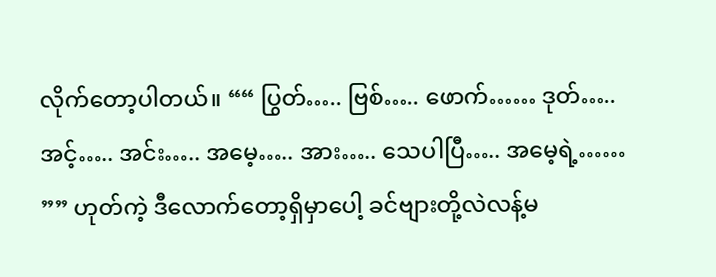လိုက်တော့ပါတယ်။ ““ ပြွတ်….. ဗြစ်….. ဖောက်…… ဒုတ်….. အင့်….. အင်း….. အမေ့….. အား….. သေပါပြီ….. အမေ့ရဲ့…… ”” ဟုတ်ကဲ့ ဒီလောက်တော့ရှိမှာပေါ့ ခင်ဗျားတို့လဲလန့်မ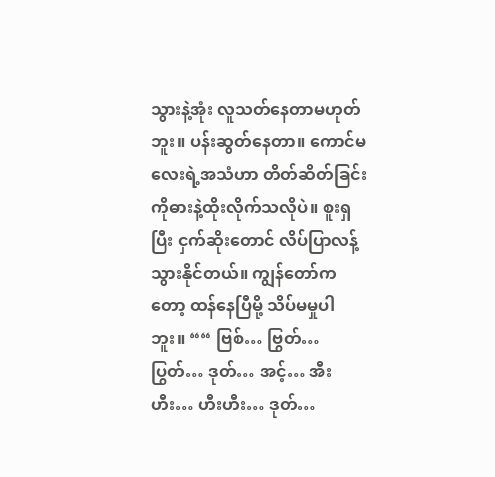သွားနဲ့အုံး လူသတ်နေတာမဟုတ်ဘူး။ ပန်းဆွတ်နေတာ။ ကောင်မလေးရဲ့အသံဟာ တိတ်ဆိတ်ခြင်းကိုဓားနဲ့ထိုးလိုက်သလိုပဲ။ စူးရှပြီး ငှက်ဆိုးတောင် လိပ်ပြာလန့်သွားနိုင်တယ်။ ကျွန်တော်ကတော့ ထန်နေပြီမို့ သိပ်မမှုပါဘူး။ ““ ဗြစ်… ဗြွတ်… ပြွတ်… ဒုတ်… အင့်… အီးဟီး… ဟီးဟီး… ဒုတ်…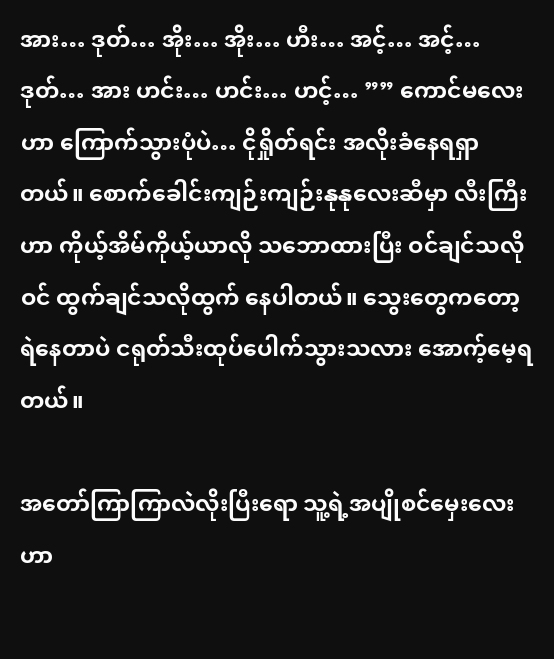အား… ဒုတ်… အိုး… အိုး… ဟီး… အင့်… အင့်… ဒုတ်… အား ဟင်း… ဟင်း… ဟင့်… ”” ကောင်မလေးဟာ ကြောက်သွားပုံပဲ… ငိုရှိုတ်ရင်း အလိုးခံနေရရှာတယ်။ စောက်ခေါင်းကျဉ်းကျဉ်းနုနုလေးဆီမှာ လီးကြီးဟာ ကိုယ့်အိမ်ကိုယ့်ယာလို သဘောထားပြီး ဝင်ချင်သလိုဝင် ထွက်ချင်သလိုထွက် နေပါတယ်။ သွေးတွေကတော့ရဲနေတာပဲ ငရုတ်သီးထုပ်ပေါက်သွားသလား အောက့်မေ့ရတယ်။

အတော်ကြာကြာလဲလိုးပြီးရော သူ့ရဲ့အပျိုစင်မှေးလေးဟာ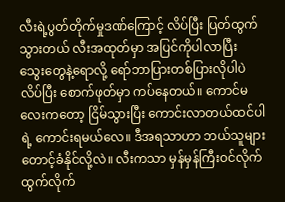လီးရဲ့ပွတ်တိုက်မှုဒဏ်ကြောင့် လိပ်ပြီး ပြတ်ထွက်သွားတယ် လီးအထုတ်မှာ အပြင်ကိုပါလာပြီး သွေးတွေနဲ့ရောလို့ ရော်ဘာပြားတစ်ပြားလိုပါပဲ လိပ်ပြီး စောက်ဖုတ်မှာ ကပ်နေတယ်။ ကောင်မလေးကတော့ ငြိမ်သွားပြီး ကောင်းလာတယ်ထင်ပါရဲ့ ကောင်းရမယ်လေ။ ဒီအရသာဟာ ဘယ်သူများတောင့်ခံနိုင်လို့လဲ။ လီးကသာ မှန်မှန်ကြီးဝင်လိုက်ထွက်လိုက်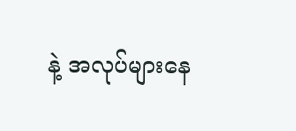နဲ့ အလုပ်များနေ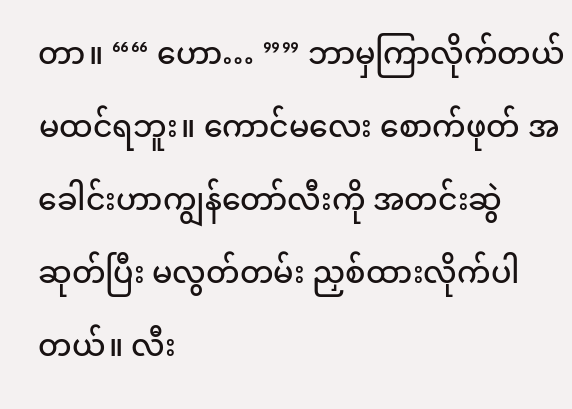တာ။ ““ ဟော… ”” ဘာမှကြာလိုက်တယ် မထင်ရဘူး။ ကောင်မလေး စောက်ဖုတ် အခေါင်းဟာကျွန်တော်လီးကို အတင်းဆွဲဆုတ်ပြီး မလွတ်တမ်း ညှစ်ထားလိုက်ပါတယ်။ လီး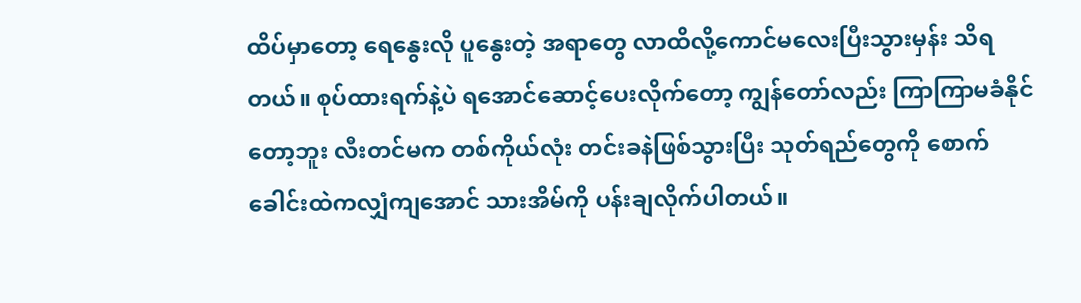ထိပ်မှာတော့ ရေနွေးလို ပူနွေးတဲ့ အရာတွေ လာထိလို့ကောင်မလေးပြီးသွားမှန်း သိရတယ်။ စုပ်ထားရက်နဲ့ပဲ ရအောင်ဆောင့်ပေးလိုက်တော့ ကျွန်တော်လည်း ကြာကြာမခံနိုင်တော့ဘူး လီးတင်မက တစ်ကိုယ်လုံး တင်းခနဲဖြစ်သွားပြီး သုတ်ရည်တွေကို စောက်ခေါင်းထဲကလျှံကျအောင် သားအိမ်ကို ပန်းချလိုက်ပါတယ်။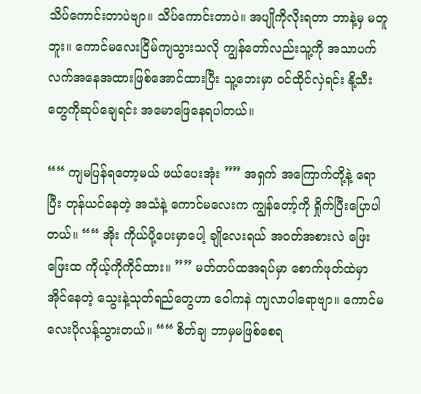သိပ်ကောင်းတာပဲဗျာ။ သိပ်ကောင်းတာပဲ။ အပျိုကိုလိုးရတာ ဘာနဲ့မှ မတူဘူး။ ကောင်မလေးငြိမ်ကျသွားသလို ကျွန်တော်လည်းသူ့ကို အသာပက်လက်အနေအထားဖြစ်အောင်ထားပြီး သူ့ဘေးမှာ ဝင်ထိုင်လှဲရင်း နို့သီးတွေကိုဆုပ်ချေရင်း အမောဖြေနေရပါတယ်။

““ ကျမပြန်ရတော့မယ် ဖယ်ပေးအုံး ”” အရှက် အကြောက်တို့နဲ့ ရောပြီး တုန်ယင်နေတဲ့ အသံနဲ့ ကောင်မလေးက ကျွန်တော့်ကို ရှိုက်ပြီးပြောပါတယ်။ ““ အိုး ကိုယ်ပို့ပေးမှာပေါ့ ချိုလေးရယ် အဝတ်အစားလဲ ဖြေးဖြေးထ ကိုယ့်ကိုကိုင်ထား။ ”” မတ်တပ်ထအရပ်မှာ စောက်ဖုတ်ထဲမှာ အိုင်နေတဲ့ သွေးနဲ့သုတ်ရည်တွေဟာ ဝေါကနဲ ကျလာပါရောဗျာ။ ကောင်မလေးပိုလန့်သွားတယ်။ ““ စိတ်ချ ဘာမှမဖြစ်စေရ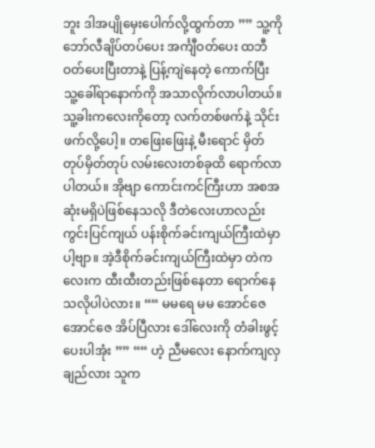ဘူး ဒါအပျိုမှေးပေါက်လို့ထွက်တာ ”” သူ့ကိုဘော်လီချိပ်တပ်ပေး အင်္ကျီဝတ်ပေး ထဘီဝတ်ပေးပြီးတာနဲ့ ပြန့်ကျဲနေတဲ့ ကောက်ပြီး သူ့ခေါ်ရာနောက်ကို အသာလိုက်လာပါတယ်။ သူ့ခါးကလေးကိုတော့ လက်တစ်ဖက်နဲ့ သိုင်းဖက်လို့ပေါ့။ တဖြေးဖြေးနဲ့ မီးရောင် မှိတ်တုပ်မှိတ်တုပ် လမ်းလေးတစ်ခုထိ ရောက်လာပါတယ်။ အိုဗျာ ကောင်းကင်ကြီးဟာ အစအဆုံးမရှိပဲဖြစ်နေသလို ဒီတဲလေးဟာလည်း ကွင်းပြင်ကျယ် ပန်းစိုက်ခင်းကျယ်ကြီးထဲမှာပါ့ဗျာ။ အဲ့ဒီစိုက်ခင်းကျယ်ကြီးထဲမှာ တဲကလေးက ထီးထီးတည်းဖြစ်နေတာ ရောက်နေသလိုပါပဲလား။ ““ မမရေ မမ အောင်ဇေ အောင်ဇေ အိပ်ပြီလား ဒေါ်လေးကို တံခါးဖွင့်ပေးပါအုံး ”” ““ ဟဲ့ ညီမလေး နောက်ကျလှချည်လား သူက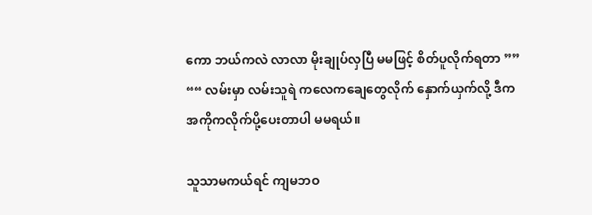ကော ဘယ်ကလဲ လာလာ မိုးချုပ်လှပြီ မမဖြင့် စိတ်ပူလိုက်ရတာ ”” ““ လမ်းမှာ လမ်းသူရဲ ကလေကချေတွေလိုက် နှောက်ယှက်လို့ ဒီက အကိုကလိုက်ပို့ပေးတာပါ မမရယ်။

သူသာမကယ်ရင် ကျမဘဝ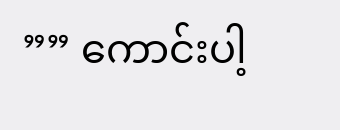”” ကောင်းပါ့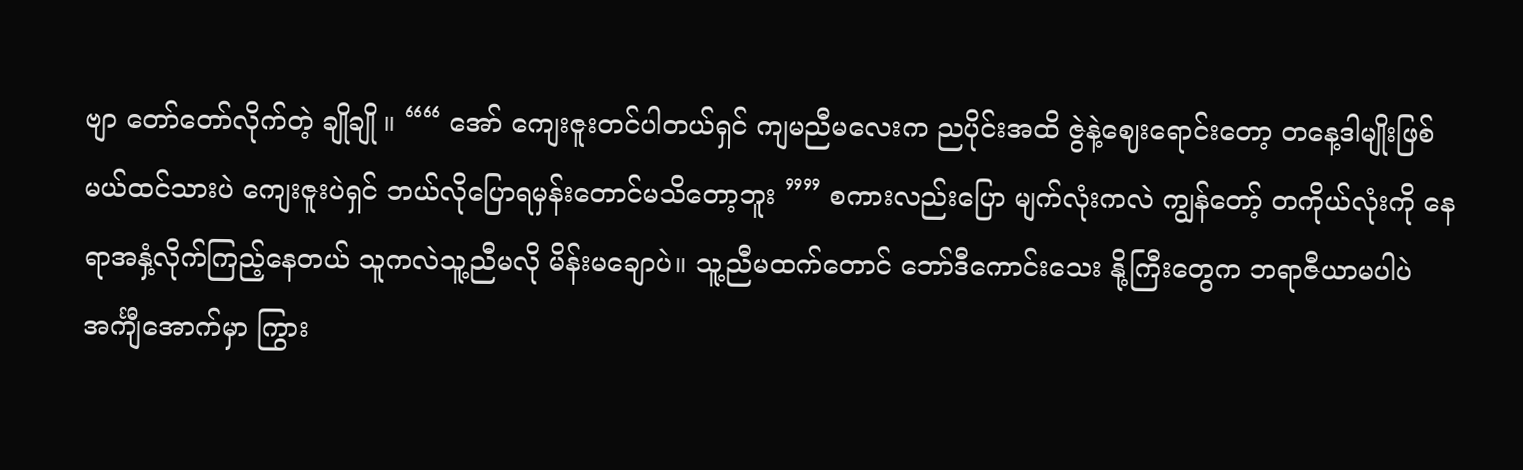ဗျာ တော်တော်လိုက်တဲ့ ချိုချို ။ ““ အော် ကျေးဇူးတင်ပါတယ်ရှင် ကျမညီမလေးက ညပိုင်းအထိ ဇွဲနဲ့ဈေးရောင်းတော့ တနေ့ဒါမျိုးဖြစ်မယ်ထင်သားပဲ ကျေးဇူးပဲရှင် ဘယ်လိုပြောရမှန်းတောင်မသိတော့ဘူး ”” စကားလည်းပြော မျက်လုံးကလဲ ကျွန်တော့် တကိုယ်လုံးကို နေရာအနှံ့လိုက်ကြည့်နေတယ် သူကလဲသူ့ညီမလို မိန်းမချောပဲ။ သူ့ညီမထက်တောင် ဘော်ဒီကောင်းသေး နို့ကြီးတွေက ဘရာဇီယာမပါပဲ အင်္ကျီအောက်မှာ ကြွား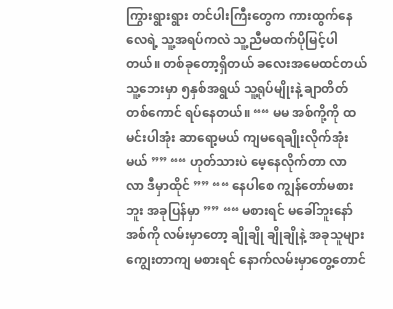ကြွားရွားရွား တင်ပါးကြီးတွေက ကားထွက်နေလေရဲ့ သူ့အရပ်ကလဲ သူ့ညီမထက်ပိုမြင့်ပါတယ်။ တစ်ခုတော့ရှိတယ် ခလေးအမေထင်တယ် သူ့ဘေးမှာ ၅နှစ်အရွယ် သူ့ရုပ်မျိုးနဲ့ ချာတိတ်တစ်ကောင် ရပ်နေတယ်။ ““ မမ အစ်ကို့ကို ထမင်းပါအုံး ဆာရော့မယ် ကျမရေချိုးလိုက်အုံးမယ် ”” ““ ဟုတ်သားပဲ မေ့နေလိုက်တာ လာ လာ ဒီမှာထိုင် ”” ““ နေပါစေ ကျွန်တော်မစားဘူး အခုပြန်မှာ ”” ““ မစားရင် မခေါ်ဘူးနော် အစ်ကို လမ်းမှာတော့ ချိုချို ချိုချိုနဲ့ အခုသူများကျွေးတာကျ မစားရင် နောက်လမ်းမှာတွေ့တောင်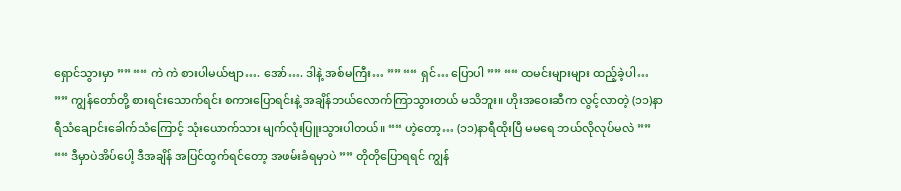ရှောင်သွားမှာ ”” ““ ကဲ ကဲ စားပါမယ်ဗျာ…. အော်…. ဒါနဲ့ အစ်မကြီး… ”” ““ ရှင်… ပြောပါ ”” ““ ထမင်းများများ ထည့်ခဲ့ပါ… ”” ကျွန်တော်တို့ စားရင်းသောက်ရင်း စကားပြောရင်းနဲ့ အချိန်ဘယ်လောက်ကြာသွားတယ် မသိဘူး။ ဟိုးအဝေးဆီက လွင့်လာတဲ့ (၁၁)နာရီသံချောင်းခေါက်သံကြောင့် သုံးယောက်သား မျက်လုံးပြူးသွားပါတယ်။ ““ ဟဲ့တော့… (၁၁)နာရီထိုးပြီ မမရေ ဘယ်လိုလုပ်မလဲ ”” ““ ဒီမှာပဲအိပ်ပေါ့ ဒီအချိန် အပြင်ထွက်ရင်တော့ အဖမ်းခံရမှာပဲ ”” တိုတိုပြောရရင် ကျွန်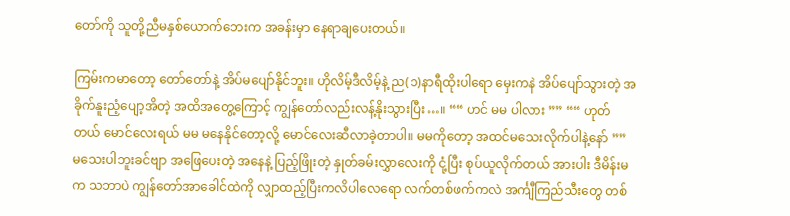တော်ကို သူတို့ညီမနှစ်ယောက်ဘေးက အခန်းမှာ နေရာချပေးတယ်။

ကြမ်းကမာတော့ တော်တော်နဲ့ အိပ်မပျော်နိုင်ဘူး။ ဟိုလိမ့်ဒီလိမ့်နဲ့ ည(၁)နာရီထိုးပါရော မှေးကနဲ အိပ်ပျော်သွားတဲ့ အခိုက်နူးညံ့ပျော့အိတဲ့ အထိအတွေ့ကြောင့် ကျွန်တော်လည်းလန့်နိုးသွားပြီး…။ ““ ဟင် မမ ပါလား ”” ““ ဟုတ်တယ် မောင်လေးရယ် မမ မနေနိုင်တော့လို့ မောင်လေးဆီလာခဲ့တာပါ။ မမကိုတော့ အထင်မသေးလိုက်ပါနဲ့နော် ”” မသေးပါဘူးခင်ဗျာ အဖြေပေးတဲ့ အနေနဲ့ ပြည့်ဖြိုးတဲ့ နှုတ်ခမ်းလွှာလေးကို ငုံ့ပြီး စုပ်ယူလိုက်တယ် အားပါး ဒီမိန်းမက သဘာပဲ ကျွန်တော်အာခေါင်ထဲကို လျှာထည့်ပြီးကလိပါလေရော လက်တစ်ဖက်ကလဲ အင်္ကျီကြည်သီးတွေ တစ်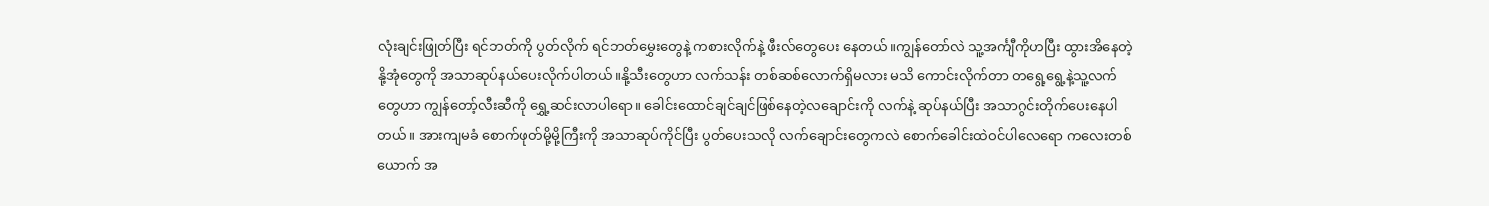လုံးချင်းဖြုတ်ပြီး ရင်ဘတ်ကို ပွတ်လိုက် ရင်ဘတ်မွှေးတွေနဲ့ ကစားလိုက်နဲ့ ဖီးလ်တွေပေး နေတယ်။ကျွန်တော်လဲ သူ့အင်္ကျီကိုဟပြီး ထွားအိနေတဲ့ နို့အုံတွေကို အသာဆုပ်နယ်ပေးလိုက်ပါတယ်။နို့သီးတွေဟာ လက်သန်း တစ်ဆစ်လောက်ရှိမလား မသိ ကောင်းလိုက်တာ တရွေ့ရွေ့နဲ့သူ့လက်တွေဟာ ကျွန်တော့်လီးဆီကို ရွှေ့ဆင်းလာပါရော။ ခေါင်းထောင်ချင်ချင်ဖြစ်နေတဲ့လချောင်းကို လက်နဲ့ ဆုပ်နယ်ပြီး အသာဂွင်းတိုက်ပေးနေပါတယ်။ အားကျမခံ စောက်ဖုတ်မို့မို့ကြီးကို အသာဆုပ်ကိုင်ပြီး ပွတ်ပေးသလို လက်ချောင်းတွေကလဲ စောက်ခေါင်းထဲဝင်ပါလေရော ကလေးတစ်ယောက် အ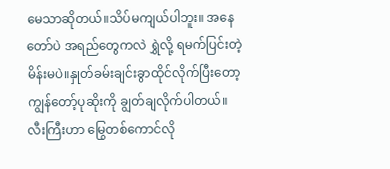မေသာဆိုတယ်။သိပ်မကျယ်ပါဘူး။ အနေတော်ပဲ အရည်တွေကလဲ ရွှဲလို့ ရမက်ပြင်းတဲ့မိန်းမပဲ။နှုတ်ခမ်းချင်းခွာထိုင်လိုက်ပြီးတော့ ကျွန်တော့်ပုဆိုးကို ချွတ်ချလိုက်ပါတယ်။ လီးကြီးဟာ မြွေတစ်ကောင်လို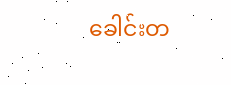ခေါင်းတ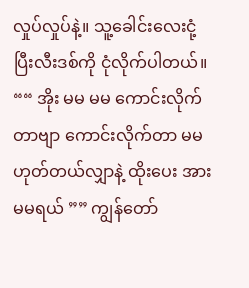လှုပ်လှုပ်နဲ့။ သူ့ခေါင်းလေးငုံ့ပြီးလီးဒစ်ကို ငုံလိုက်ပါတယ်။ ““ အိုး မမ မမ ကောင်းလိုက်တာဗျာ ကောင်းလိုက်တာ မမ ဟုတ်တယ်လျှာနဲ့ ထိုးပေး အား မမရယ် ”” ကျွန်တော်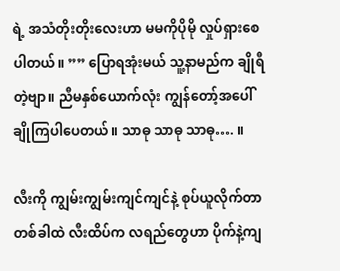ရဲ့ အသံတိုးတိုးလေးဟာ မမကိုပိုမို လှုပ်ရှားစေပါတယ်။ ”” ပြောရအုံးမယ် သူ့နာမည်က ချိုရီတဲ့ဗျာ။ ညီမနှစ်ယောက်လုံး ကျွန်တော့်အပေါ် ချိုကြပါပေတယ်။ သာဓု သာဓု သာဓု…. ။

လီးကို ကျွမ်းကျွမ်းကျင်ကျင်နဲ့ စုပ်ယူလိုက်တာ တစ်ခါထဲ လီးထိပ်က လရည်တွေဟာ ပိုက်နဲ့ကျ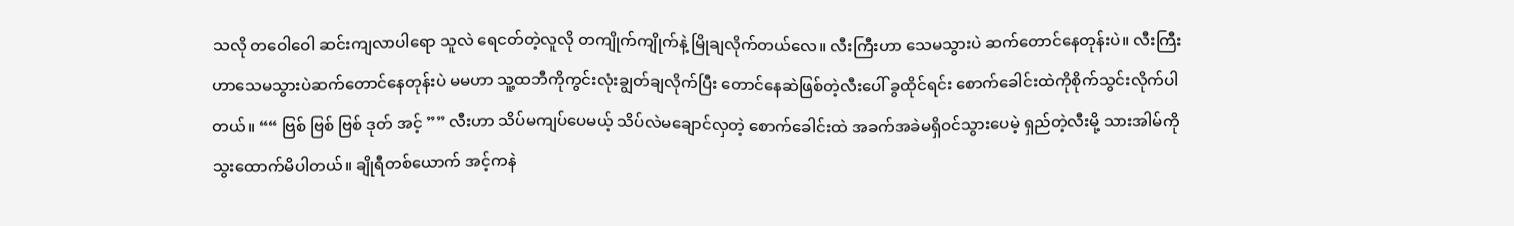သလို တဝေါဝေါ ဆင်းကျလာပါရော သူလဲ ရေငတ်တဲ့လူလို တကျိုက်ကျိုက်နဲ့ မြိုချလိုက်တယ်လေ။ လီးကြီးဟာ သေမသွားပဲ ဆက်တောင်နေတုန်းပဲ။ လီးကြီးဟာသေမသွားပဲဆက်တောင်နေတုန်းပဲ မမဟာ သူ့ထဘီကိုကွင်းလုံးချွတ်ချလိုက်ပြီး တောင်နေဆဲဖြစ်တဲ့လီးပေါ် ခွထိုင်ရင်း စောက်ခေါင်းထဲကိုစိုက်သွင်းလိုက်ပါတယ်။ ““ ဗြစ် ဗြစ် ဗြစ် ဒုတ် အင့် ”” လီးဟာ သိပ်မကျပ်ပေမယ့် သိပ်လဲမချောင်လှတဲ့ စောက်ခေါင်းထဲ အခက်အခဲမရှိဝင်သွားပေမဲ့ ရှည်တဲ့လီးမို့ သားအါမ်ကို သွးထောက်မိပါတယ်။ ချိုရီတစ်ယောက် အင့်ကနဲ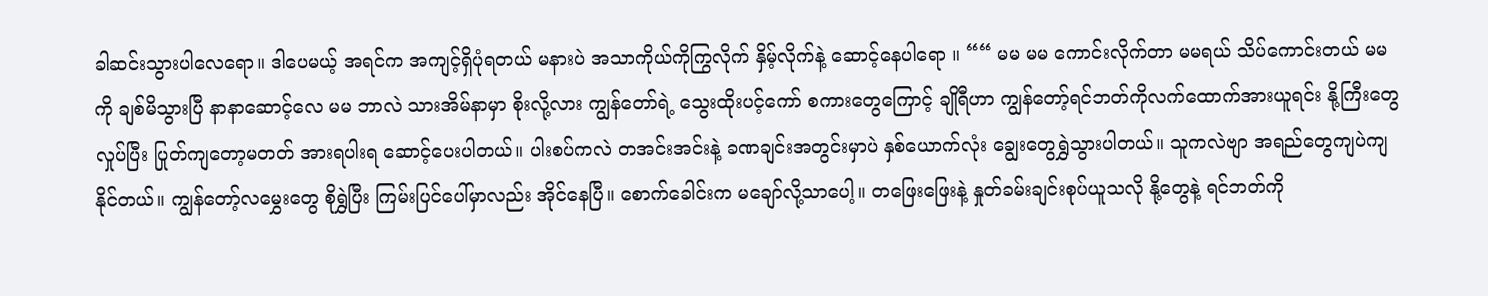ခါဆင်းသွားပါလေရော။ ဒါပေမယ့် အရင်က အကျင့်ရှိပုံရတယ် မနားပဲ အသာကိုယ်ကိုကြွလိုက် နှိမ့်လိုက်နဲ့ ဆောင့်နေပါရော ။ ““ မမ မမ ကောင်းလိုက်တာ မမရယ် သိပ်ကောင်းတယ် မမကို ချစ်မိသွားပြီ နာနာဆောင့်လေ မမ ဘာလဲ သားအိမ်နာမှာ စိုးလို့လား ကျွန်တော်ရဲ့ သွေးထိုးပင့်ကော် စကားတွေကြောင့် ချိုရီဟာ ကျွန်တော့်ရင်ဘတ်ကိုလက်ထောက်အားယူရင်း နို့ကြီးတွေလှုပ်ပြီး ပြုတ်ကျတော့မတတ် အားရပါးရ ဆောင့်ပေးပါတယ်။ ပါးစပ်ကလဲ တအင်းအင်းနဲ့ ခဏချင်းအတွင်းမှာပဲ နှစ်ယောက်လုံး ချွေးတွေရွှဲသွားပါတယ်။ သူကလဲဗျာ အရည်တွေကျပဲကျနိုင်တယ်။ ကျွန်တော့်လမွှေးတွေ စိုရွှဲပြီး ကြမ်းပြင်ပေါ်မှာလည်း အိုင်နေပြီ။ စောက်ခေါင်းက မချော်လို့သာပေါ့။ တဖြေးဖြေးနဲ့ နှုတ်ခမ်းချင်းစုပ်ယူသလို နို့တွေနဲ့ ရင်ဘတ်ကို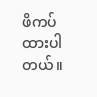ဖိကပ်ထားပါတယ်။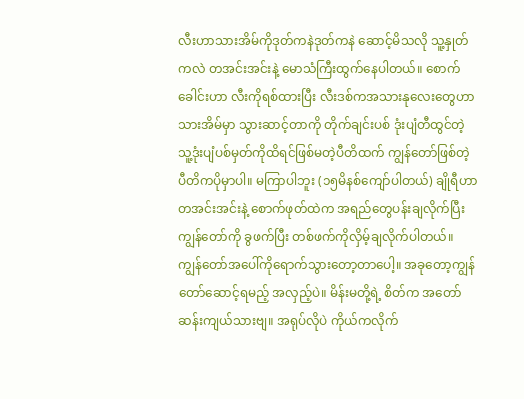လီးဟာသားအိမ်ကိုဒုတ်ကနဲဒုတ်ကနဲ ဆောင့်မိသလို သူ့နှုတ်ကလဲ တအင်းအင်းနဲ့ မောသံကြီးထွက်နေပါတယ်။ စောက်ခေါင်းဟာ လီးကိုရစ်ထားပြီး လီးဒစ်ကအသားနုလေးတွေဟာ သားအိမ်မှာ သွားဆာင့်တာကို တိုက်ချင်းပစ် ဒုံးပျံတီထွင်တဲ့ သူ့ဒုံးပျံပစ်မှတ်ကိုထိရင်ဖြစ်မတဲ့ပီတိထက် ကျွန်တော်ဖြစ်တဲ့ ပီတိကပိုမှာပါ။ မကြာပါဘူး (၁၅မိနစ်ကျော်ပါတယ်) ချိုရီဟာ တအင်းအင်းနဲ့ စောက်ဖုတ်ထဲက အရည်တွေပန်းချလိုက်ပြီး ကျွန်တော်ကို ခွဖက်ပြီး တစ်ဖက်ကိုလှိမ့်ချလိုက်ပါတယ်။ ကျွန်တော်အပေါ်ကိုရောက်သွားတော့တာပေါ့။ အခုတော့ကျွန်တော်ဆောင့်ရမည့် အလှည့်ပဲ။ မိန်းမတို့ရဲ့ စိတ်က အတော်ဆန်းကျယ်သားဗျ။ အရုပ်လိုပဲ ကိုယ်ကလိုက်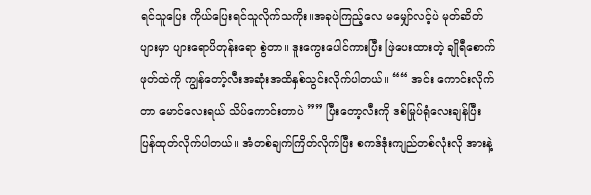ရင်သူပြေး ကိုယ်ပြေးရင်သူလိုက်သကိုး။အခုပဲကြည့်လေ မမျှော်လင့်ပဲ မုတ်ဆိတ်ပျားမှာ ပျားရောပိတုန်းရော စွဲတာ။ ဒူးကွေးပေါင်ကားပြီး ဖြဲပေးထားတဲ့ ချိုရီစောက်ဖုတ်ထဲကို ကျွန်တော့်လီးအဆုံးအထိနှစ်သွင်းလိုက်ပါတယ်။ ““ အင်း ကောင်းလိုက်တာ မောင်လေးရယ် သိပ်ကောင်းတာပဲ ”” ပြီးတော့လီးကို ဒစ်မြုပ်ရုံလေးချန်ပြီး ပြန်ထုတ်လိုက်ပါတယ်။ အံတစ်ချက်ကြိတ်လိုက်ပြီး စကဒ်ဒုံးကျည်တစ်လုံးလို အားနဲ့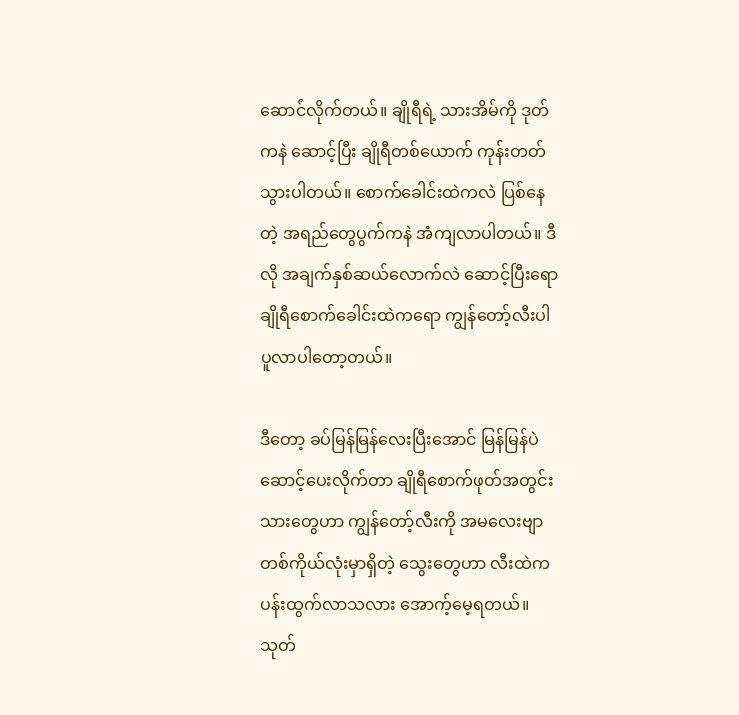ဆောင်ံလိုက်တယ်။ ချိုရီရဲ့ သားအိမ်ကို ဒုတ်ကနဲ ဆောင့်ပြီး ချိုရီတစ်ယောက် ကုန်းတတ်သွားပါတယ်။ စောက်ခေါင်းထဲကလဲ ပြစ်နေတဲ့ အရည်တွေပွက်ကနဲ အံကျလာပါတယ်။ ဒီလို အချက်နှစ်ဆယ်လောက်လဲ ဆောင့်ပြီးရော ချိုရီစောက်ခေါင်းထဲကရော ကျွန်တော့်လီးပါ ပူလာပါတော့တယ်။

ဒီတော့ ခပ်မြန်မြန်လေးပြီးအောင် မြန်မြန်ပဲဆောင့်ပေးလိုက်တာ ချိုရီစောက်ဖုတ်အတွင်းသားတွေဟာ ကျွန်တော့်လီးကို အမလေးဗျာ တစ်ကိုယ်လုံးမှာရှိတဲ့ သွေးတွေဟာ လီးထဲက ပန်းထွက်လာသလား အောက့်မေ့ရတယ်။ သုတ်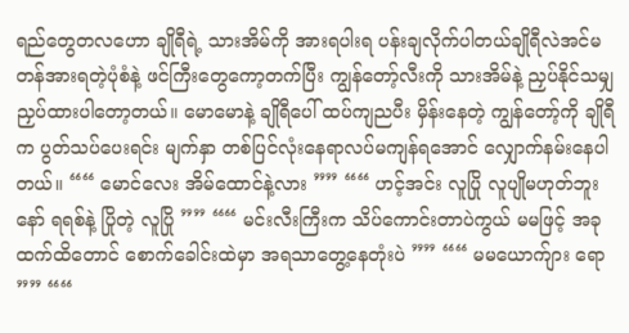ရည်တွေတလဟော ချိုရီရဲ့ သားအိမ်ကို အားရပါးရ ပန်းချလိုက်ပါတယ်ချိုရီလဲအင်မတန်အားရတဲ့ပုံစံနဲ့ ဖင်ကြီးတွေကော့တက်ပြီး ကျွန်တော့်လီးကို သားအိမ်နဲ့ ညှပ်နိုင်သမျှ ညှပ်ထားပါတော့တယ်။ မောမောနဲ့ ချိုရီပေါ် ထပ်ကျညပီး မှိန်းနေတဲ့ ကျွန်တော့်ကို ချိုရီက ပွတ်သပ်ပေးရင်း မျက်နှာ တစ်ပြင်လုံးနေရာလပ်မကျန်ရအောင် လျှောက်နမ်းနေပါတယ်။ ““ မောင်လေး အိမ်ထောင်နဲ့လား ”” ““ ဟင့်အင်း လူပြို လူပျိုမဟုတ်ဘူးနော် ရရစ်နဲ့ ပြိုတဲ့ လူပြို ”” ““ မင်းလီးကြီးက သိပ်ကောင်းတာပဲကွယ် မမဖြင့် အခုထက်ထိတောင် စောက်ခေါင်းထဲမှာ အရသာတွေ့နေတုံးပဲ ”” ““ မမယောက်ျား ရော ”” ““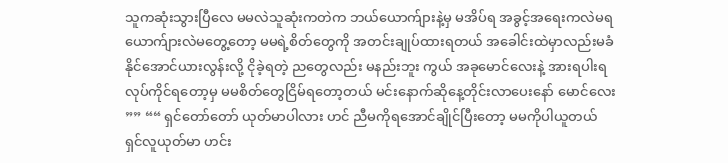သူကဆုံးသွားပြီလေ မမလဲသူဆုံးကတဲက ဘယ်ယောက်ျားနဲ့မှ မအိပ်ရ အခွင့်အရေးကလဲမရ ယောက်ျားလဲမတွေ့တော့ မမရဲ့စိတ်တွေကို အတင်းချုပ်ထားရတယ် အခေါင်းထဲမှာလည်းမခံနိုင်အောင်ယားလွန်းလို့ ငိုခဲ့ရတဲ့ ညတွေလည်း မနည်းဘူး ကွယ် အခုမောင်လေးနဲ့ အားရပါးရ လုပ်ကိုင်ရတော့မှ မမစိတ်တွေငြိမ်ရတော့တယ် မင်းနောက်ဆိုနေ့တိုင်းလာပေးနော် မောင်လေး ”” ““ ရှင်တော်တော် ယုတ်မာပါလား ဟင် ညီမကိုရအောင်ချိုင်ပြီးတော့ မမကိုပါယူတယ် ရှင်လူယုတ်မာ ဟင်း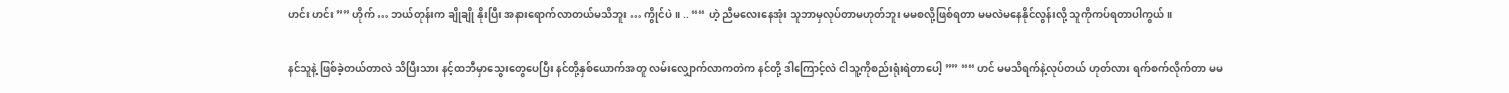ဟင်း ဟင်း ”” ဟိုက် … ဘယ်တုန်းက ချိုချို နိုးပြီး အနားရောက်လာတယ်မသိဘူး … ကွိုင်ပဲ။ .. ““ ဟဲ့ ညီမလေးနေအုံး သူဘာမှလုပ်တာမဟုတ်ဘူး မမစလို့ဖြစ်ရတာ မမလဲမနေနိုင်လွန်းလို့ သူကိုကပ်ရတာပါကွယ်။

နင်သူနဲ့ ဖြစ်ခဲ့တယ်တာလဲ သိပြီးသား နင့်ထဘီမှာသွေးတွေပေပြီး နင်တို့နှစ်ယောက်အတူ လမ်းလျှောက်လာကတဲက နင်တို့ ဒါကြောင့်လဲ ငါသူ့ကိုစည်းရုံးရဲတာပေါ့ ”” ““ ဟင် မမသိရက်နဲ့လုပ်တယ် ဟုတ်လား ရက်စက်လိုက်တာ မမ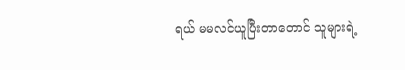ရယ် မမလင်ယူပြီးတာတောင် သူများရဲ့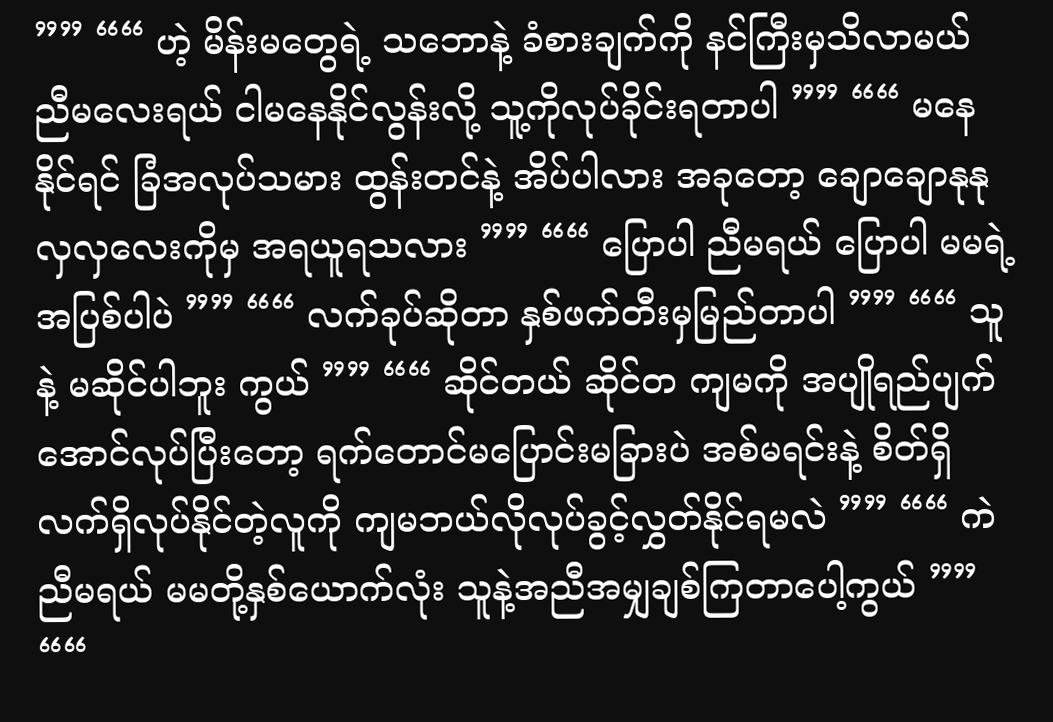”” ““ ဟဲ့ မိန်းမတွေရဲ့ သဘောနဲ့ ခံစားချက်ကို နင်ကြီးမှသိလာမယ် ညီမလေးရယ် ငါမနေနိုင်လွန်းလို့ သူ့ကိုလုပ်ခိုင်းရတာပါ ”” ““ မနေနိုင်ရင် ခြံအလုပ်သမား ထွန်းတင်နဲ့ အိပ်ပါလား အခုတော့ ချောချောနုနုလှလှလေးကိုမှ အရယူရသလား ”” ““ ပြောပါ ညီမရယ် ပြောပါ မမရဲ့အပြစ်ပါပဲ ”” ““ လက်ခုပ်ဆိုတာ နှစ်ဖက်တီးမှမြည်တာပါ ”” ““ သူနဲ့ မဆိုင်ပါဘူး ကွယ် ”” ““ ဆိုင်တယ် ဆိုင်တ ကျမကို အပျိုရည်ပျက်အောင်လုပ်ပြီးတော့ ရက်တောင်မပြောင်းမခြားပဲ အစ်မရင်းနဲ့ စိတ်ရှိလက်ရှိလုပ်နိုင်တဲ့လူကို ကျမဘယ်လိုလုပ်ခွင့်လွှတ်နိုင်ရမလဲ ”” ““ ကဲ ညီမရယ် မမတို့နှစ်ယောက်လုံး သူနဲ့အညီအမျှချစ်ကြတာပေါ့ကွယ် ”” ““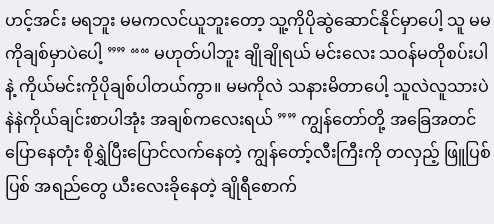ဟင့်အင်း မရဘူး မမကလင်ယူဘူးတော့ သူ့ကိုပိုဆွဲဆောင်နိုင်မှာပေါ့ သူ မမကိုချစ်မှာပဲပေါ့ ”” ““ မဟုတ်ပါဘူး ချိုချိုရယ် မင်းလေး သဝန်မတိုစပ်းပါနဲ့ ကိုယ်မင်းကိုပိုချစ်ပါတယ်ကွာ။ မမကိုလဲ သနားမိတာပေါ့ သူလဲလူသားပဲ နဲနဲကိုယ်ချင်းစာပါအုံး အချစ်ကလေးရယ် ”” ကျွန်တော်တို့ အခြေအတင်ပြောနေတုံး စိုရွှဲပြီးပြောင်လက်နေတဲ့ ကျွန်တော့်လီးကြီးကို တလှည့် ဖြူပြစ်ပြစ် အရည်တွေ ယီးလေးခိုနေတဲ့ ချိုရီစောက်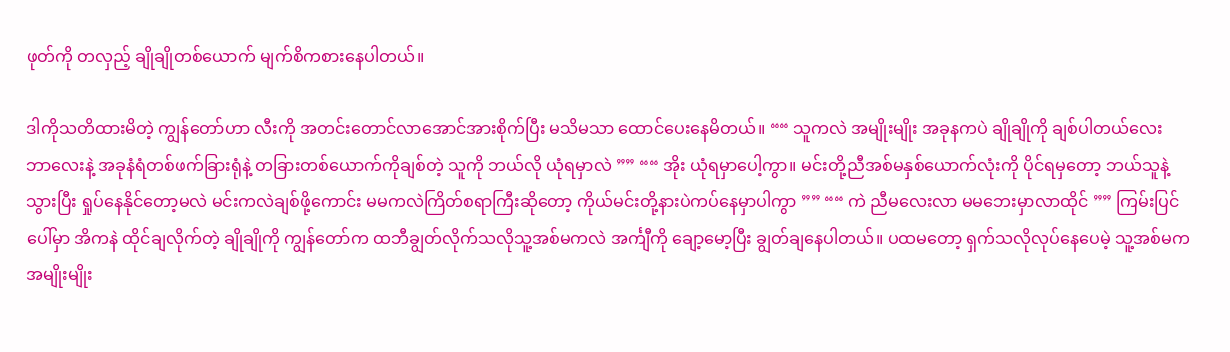ဖုတ်ကို တလှည့် ချိုချိုတစ်ယောက် မျက်စိကစားနေပါတယ်။

ဒါကိုသတိထားမိတဲ့ ကျွန်တော်ဟာ လီးကို အတင်းတောင်လာအောင်အားစိုက်ပြီး မသိမသာ ထောင်ပေးနေမိတယ်။ ““ သူကလဲ အမျိုးမျိုး အခုနကပဲ ချိုချိုကို ချစ်ပါတယ်လေး ဘာလေးနဲ့ အခုနံရံတစ်ဖက်ခြားရုံနဲ့ တခြားတစ်ယောက်ကိုချစ်တဲ့ သူကို ဘယ်လို ယုံရမှာလဲ ”” ““ အိုး ယုံရမှာပေါ့ကွာ။ မင်းတို့ညီအစ်မနှစ်ယောက်လုံးကို ပိုင်ရမှတော့ ဘယ်သူနဲ့သွားပြီး ရှုပ်နေနိုင်တော့မလဲ မင်းကလဲချစ်ဖို့ကောင်း မမကလဲကြိတ်စရာကြီးဆိုတော့ ကိုယ်မင်းတို့နားပဲကပ်နေမှာပါကွာ ”” ““ ကဲ ညီမလေးလာ မမဘေးမှာလာထိုင် ”” ကြမ်းပြင်ပေါ်မှာ အိကနဲ ထိုင်ချလိုက်တဲ့ ချိုချိုကို ကျွန်တော်က ထဘီချွတ်လိုက်သလိုသူ့အစ်မကလဲ အင်္ကျီကို ချော့မော့ပြီး ချွတ်ချနေပါတယ်။ ပထမတော့ ရှက်သလိုလုပ်နေပေမဲ့ သူ့အစ်မက အမျိုးမျိုး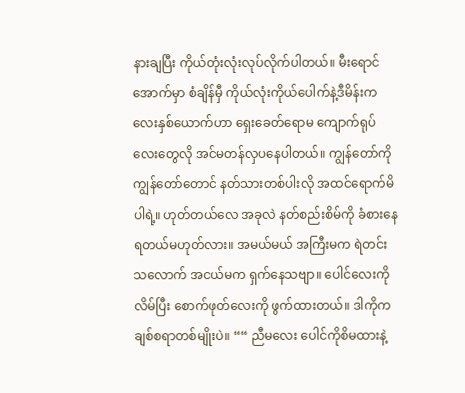နားချပြီး ကိုယ်တုံးလုံးလုပ်လိုက်ပါတယ်။ မီးရောင်အောက်မှာ စံချိန်မှီ ကိုယ်လုံးကိုယ်ပေါက်နဲ့ဒီမိန်းကလေးနှစ်ယောက်ဟာ ရှေးခေတ်ရောမ ကျောက်ရုပ်လေးတွေလို အင်မတန်လှပနေပါတယ်။ ကျွန်တော်ကို ကျွန်တော်တောင် နတ်သားတစ်ပါးလို အထင်ရောက်မိပါရဲ့။ ဟုတ်တယ်လေ အခုလဲ နတ်စည်းစိမ်ကို ခံစားနေရတယ်မဟုတ်လား။ အမယ်မယ် အကြီးမက ရဲတင်းသလောက် အငယ်မက ရှက်နေသဗျာ။ ပေါင်လေးကိုလိမ်ပြီး စောက်ဖုတ်လေးကို ဖွက်ထားတယ်။ ဒါကိုက ချစ်စရာတစ်မျိုးပဲ။ ““ ညီမလေး ပေါင်ကိုစိမထားနဲ့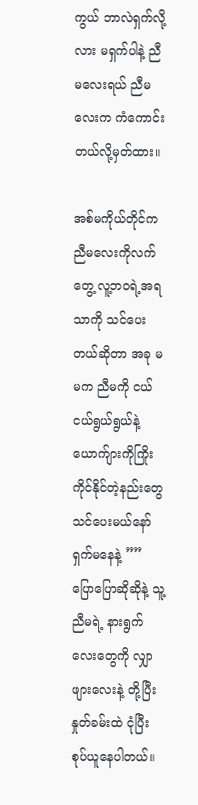ကွယ် ဘာလဲရှက်လို့လား မရှက်ပါနဲ့ ညီမလေးရယ် ညီမလေးက ကံကောင်းတယ်လို့မှတ်ထား။

အစ်မကိုယ်တိုင်က ညီမလေးကိုလက်တွေ့ လူ့ဘဝရဲ့အရသာကို သင်ပေးတယ်ဆိုတာ အခု မမက ညီမကို ငယ်ငယ်ရွယ်ရွယ်နဲ့ ယောက်ျားကိုကြိုးကိုင်နိုင်တဲ့နည်းတွေ သင်ပေးမယ်နော် ရှက်မနေနဲ့ ”” ပြောပြောဆိုဆိုနဲ့ သူ့ညီမရဲ့ နားရွက်လေးတွေကို လျှာဖျားလေးနဲ့ တို့ပြီးနှုတ်ခမ်းထဲ ငုံပြီး စုပ်ယူနေပါတယ်။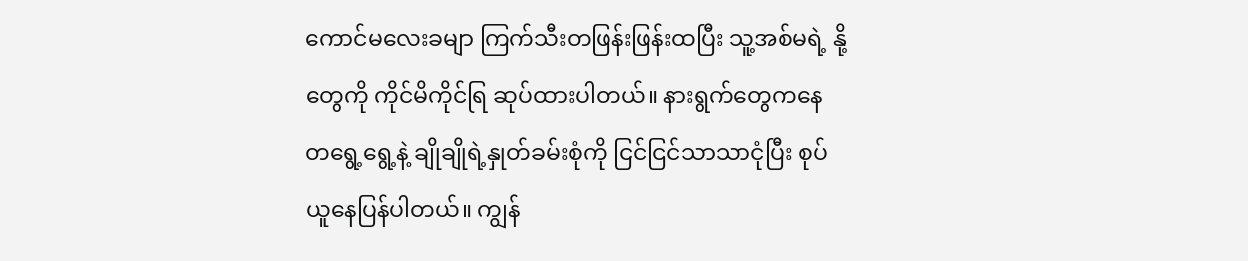ကောင်မလေးခမျာ ကြက်သီးတဖြန်းဖြန်းထပြီး သူ့အစ်မရဲ့ နို့တွေကို ကိုင်မိကိုင်ရြ ဆုပ်ထားပါတယ်။ နားရွက်တွေကနေ တရွေ့ရွေ့နဲ့ ချိုချိုရဲ့နှုတ်ခမ်းစုံကို ငြင်ငြင်သာသာငုံပြီး စုပ်ယူနေပြန်ပါတယ်။ ကျွန်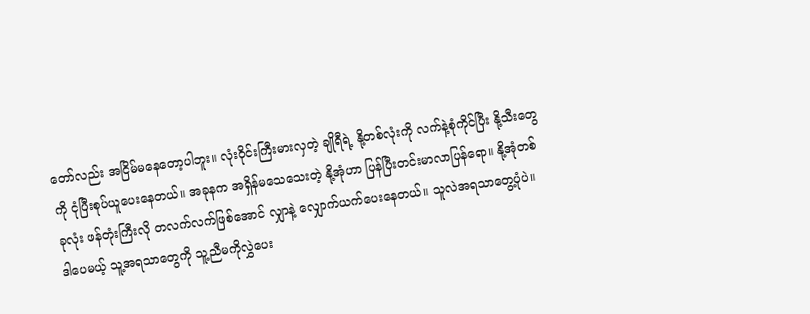တော်လည်း အငြိမ်မနေတော့ပါဘူး။ လုံးဝိုင်းကြီးမားလှတဲ့ ချိုရီရဲ့ နို့တစ်လုံးကို လက်နဲ့စုံကိုင်ပြီး နို့သီးတွေကို ငုံပြီးစုပ်ယူပေးနေတယ်။ အခုနက အရှိန်မသေသေးတဲ့ နို့အုံဟာ ပြန်ပြီးတင်းမာလာပြန်ရော။ နို့အုံတစ်ခုလုံး ဖန်တုံးကြီးလို တလက်လက်ဖြစ်အောင် လျှာနဲ့ လျှောက်ယက်ပေးနေတယ်။ သူလဲအရသာတွေ့ပုံပဲ။ ဒါပေမယ့် သူ့အရသာတွေကို သူ့ညီမကိုလွှဲပေး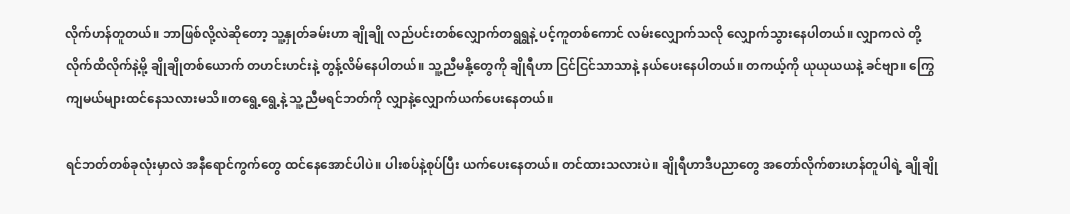လိုက်ဟန်တူတယ်။ ဘာဖြစ်လို့လဲဆိုတော့ သူ့နှုတ်ခမ်းဟာ ချိုချို လည်ပင်းတစ်လျှောက်တရွရွနဲ့ ပင့်ကူတစ်ကောင် လမ်းလျှောက်သလို လျှောက်သွားနေပါတယ်။ လျှာကလဲ တို့လိုက်ထိလိုက်နဲ့မို့ ချိုချိုတစ်ယောက် တဟင်းဟင်းနဲ့ တွန့်လိမ်နေပါတယ်။ သူ့ညီမနို့တွေကို ချိုရီဟာ ငြင်ငြင်သာသာနဲ့ နယ်ပေးနေပါတယ်။ တကယ့်ကို ယုယုယယနဲ့ ခင်ဗျာ။ ကြွေကျမယ်များထင်နေသလားမသိ။တရွေ့ရွေ့နဲ့ သူ့ညီမရင်ဘတ်ကို လျှာနဲ့လျှောက်ယက်ပေးနေတယ်။

ရင်ဘတ်တစ်ခုလုံးမှာလဲ အနီရောင်ကွက်တွေ ထင်နေအောင်ပါပဲ။ ပါးစပ်နဲ့စုပ်ပြီး ယက်ပေးနေတယ်။ တင်ထားသလားပဲ။ ချိုရီဟာဒီပညာတွေ အတော်လိုက်စားဟန်တူပါရဲ့ ချိုချို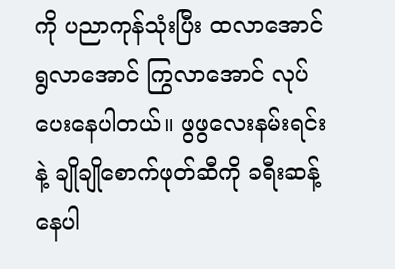ကို ပညာကုန်သုံးပြီး ထလာအောင် ရွလာအောင် ကြွလာအောင် လုပ်ပေးနေပါတယ်။ ဖွဖွလေးနမ်းရင်းနဲ့ ချိုချိုစောက်ဖုတ်ဆီကို ခရီးဆန့်နေပါ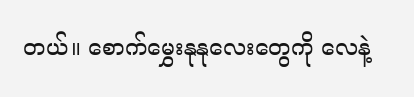တယ်။ စောက်မွှေးနုနုလေးတွေကို လေနဲ့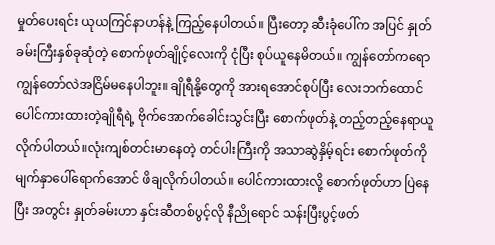မှုတ်ပေးရင်း ယုယကြင်နာဟန်နဲ့ ကြည့်နေပါတယ်။ ပြီးတော့ ဆီးခုံပေါ်က အပြင် နှုတ်ခမ်းကြီးနှစ်ခုဆုံတဲ့ စောက်ဖုတ်ချိုင့်လေးကို ငုံပြီး စုပ်ယူနေမိတယ်။ ကျွန်တော်ကရော ကျွန်တော်လဲအငြိမ်မနေပါဘူး။ ချိုရီနို့တွေကို အားရအောင်စုပ်ပြီး လေးဘက်ထောင်ပေါင်ကားထားတဲ့ချိုရီရဲ့ ဗိုက်အောက်ခေါင်းသွင်းပြီး စောက်ဖုတ်နဲ့ တည့်တည့်နေရာယူလိုက်ပါတယ်။လုံးကျစ်တင်းမာနေတဲ့ တင်ပါးကြီးကို အသာဆွဲနှိမ့်ရင်း စောက်ဖုတ်ကို မျက်နှာပေါ်ရောက်အောင် ဖိချလိုက်ပါတယ်။ ပေါင်ကားထားလို့ စောက်ဖုတ်ဟာ ပြဲနေပြီး အတွင်း နှုတ်ခမ်းဟာ နှင်းဆီတစ်ပွင့်လို နီညိုရောင် သန်းပြီးပွင့်ဖတ်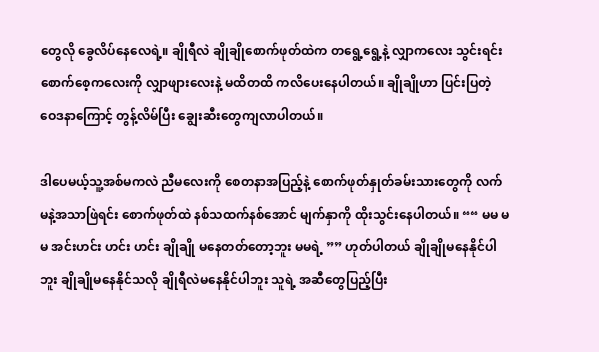တွေလို ခွေလိပ်နေလေရဲ့။ ချိုရီလဲ ချိုချိုစောက်ဖုတ်ထဲက တရွေ့ရွေ့နဲ့ လျှာကလေး သွင်းရင်း စောက်စေ့ကလေးကို လျှာဖျားလေးနဲ့ မထိတထိ ကလိပေးနေပါတယ်။ ချိုချိုဟာ ပြင်းပြတဲ့ ဝေဒနာကြောင့် တွန့်လိမ်ပြီး ချွေးဆီးတွေကျလာပါတယ်။

ဒါပေမယ့်သူ့အစ်မကလဲ ညီမလေးကို စေတနာအပြည့်နဲ့ စောက်ဖုတ်နှုတ်ခမ်းသားတွေကို လက်မနဲ့အသာဖြဲရင်း စောက်ဖုတ်ထဲ နစ်သထက်နစ်အောင် မျက်နှာကို ထိုးသွင်းနေပါတယ်။ ““ မမ မမ အင်းဟင်း ဟင်း ဟင်း ချိုချို မနေတတ်တော့ဘူး မမရဲ့ ”” ဟုတ်ပါတယ် ချိုချိုမနေနိုင်ပါဘူး ချိုချိုမနေနိုင်သလို ချိုရီလဲမနေနိုင်ပါဘူး သူရဲ့ အဆီတွေပြည့်ပြီး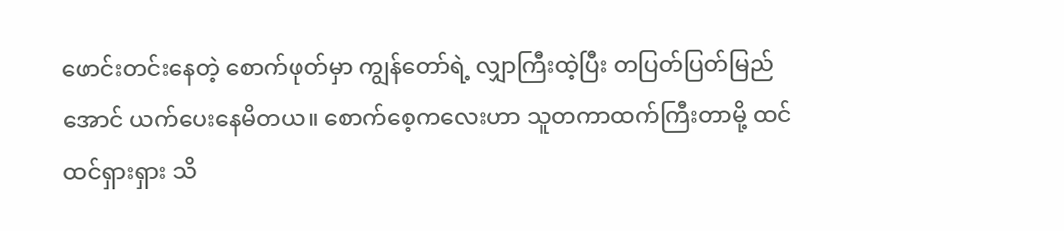ဖောင်းတင်းနေတဲ့ စောက်ဖုတ်မှာ ကျွန်တော်ရဲ့ လျှာကြီးထဲ့ပြီး တပြတ်ပြတ်မြည်အောင် ယက်ပေးနေမိတယ။ စောက်စေ့ကလေးဟာ သူတကာထက်ကြီးတာမို့ ထင်ထင်ရှားရှား သိ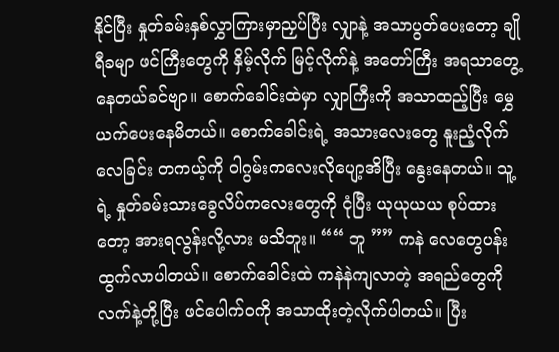နိုင်ပြီး နှုတ်ခမ်းနှစ်လွှာကြားမှာညှပ်ပြီး လျှာနဲ့ အသာပွတ်ပေးတော့ ချိုရီခမျာ ဖင်ကြီးတွေကို နှိမ့်လိုက် မြင့်လိုက်နဲ့ အတော်ကြီး အရသာတွေ့နေတယ်ခင်ဗျာ။ စောက်ခေါင်းထဲမှာ လျှာကြီးကို အသာထည့်ပြီး မွှေယက်ပေးနေမိတယ်။ စောက်ခေါင်းရဲ့ အသားလေးတွေ နူးညံ့လိုက်လေခြင်း တကယ့်ကို ဝါဂွမ်းကလေးလိုပျော့အိပြီး နွေးနေတယ်။ သူ့ရဲ့ နှုတ်ခမ်းသားခွေလိပ်ကလေးတွေကို ငုံပြီး ယုယုယယ စုပ်ထားတော့ အားရလွန်းလို့လား မသိဘူး။ ““ ဘူ ”” ကနဲ လေတွေပန်းထွက်လာပါတယ်။ စောက်ခေါင်းထဲ ကနဲနဲကျလာတဲ့ အရည်တွေကို လက်နဲ့တို့ပြီး ဖင်ပေါက်ဝကို အသာထိုးတဲ့လိုက်ပါတယ်။ ပြီး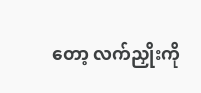တော့ လက်ညှိုးကို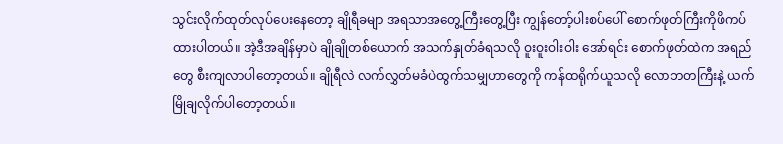သွင်းလိုက်ထုတ်လုပ်ပေးနေတော့ ချိုရီခမျာ အရသာအတွေ့ကြီးတွေ့ပြီး ကျွန်တော့်ပါးစပ်ပေါ် စောက်ဖုတ်ကြီးကိုဖိကပ်ထားပါတယ်။ အဲ့ဒီအချိန်မှာပဲ ချိုချိုတစ်ယောက် အသက်နှုတ်ခံရသလို ဝူးဝူးဝါးဝါး အော်ရင်း စောက်ဖုတ်ထဲက အရည်တွေ စီးကျလာပါတော့တယ်။ ချိုရီလဲ လက်လွှတ်မခံပဲထွက်သမျှဟာတွေကို ကန်ထရိုက်ယူသလို လောဘတကြီးနဲ့ ယက်မြိုချလိုက်ပါတော့တယ်။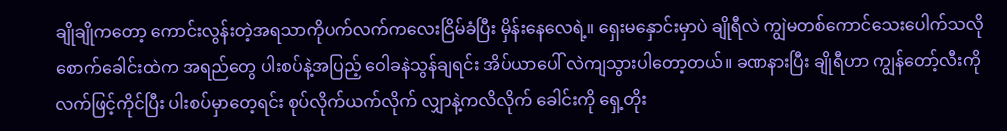ချိုချိုကတော့ ကောင်းလွန်းတဲ့အရသာကိုပက်လက်ကလေးငြိမ်ခံပြီး မှိန်းနေလေရဲ့။ ရှေးမနှောင်းမှာပဲ ချိုရီလဲ ကျွဲမတစ်ကောင်သေးပေါက်သလို စောက်ခေါင်းထဲက အရည်တွေ ပါးစပ်နဲ့အပြည့် ဝေါခနဲသွန်ချရင်း အိပ်ယာပေါ် လဲကျသွားပါတော့တယ်။ ခဏနားပြီး ချိုရီဟာ ကျွန်တော့်လီးကို လက်ဖြင့်ကိုင်ပြီး ပါးစပ်မှာတေ့ရင်း စုပ်လိုက်ယက်လိုက် လျှာနဲ့ကလိလိုက် ခေါင်းကို ရှေ့တိုး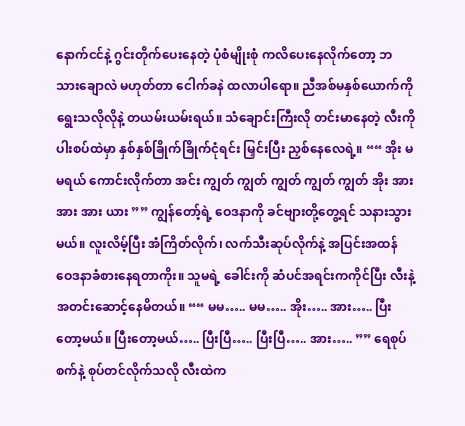နောက်ငင်နဲ့ ဂွင်းတိုက်ပေးနေတဲ့ ပုံစံမျိုးစုံ ကလိပေးနေလိုက်တော့ ဘသားချောလဲ မဟုတ်တာ ငေါက်ခနဲ ထလာပါရော။ ညီအစ်မနှစ်ယောက်ကို ရွေးသလိုလိုနဲ့ တယမ်းယမ်းရယ်။ သံချောင်းကြီးလို တင်းမာနေတဲ့ လီးကို ပါးစပ်ထဲမှာ နှစ်နှစ်ခြိုက်ခြိုက်ငုံရင်း မြှင်းပြီး ညှစ်နေလေရဲ့။ ““ အိုး မမရယ် ကောင်းလိုက်တာ အင်း ကျွတ် ကျွတ် ကျွတ် ကျွတ် ကျွတ် အိုး အား အား အား ယား ”” ကျွန်တော့်ရဲ့ ဝေဒနာကို ခင်ဗျားတို့တွေ့ရင် သနားသွားမယ်။ လူးလိမ့်ပြီး အံကြိတ်လိုက်၊ လက်သီးဆုပ်လိုက်နဲ့ အပြင်းအထန် ဝေဒနာခံစားနေရတာကိုး။ သူမရဲ့ ခေါင်းကို ဆံပင်အရင်းကကိုင်ပြီး လီးနဲ့ အတင်းဆောင့်နေမိတယ်။ ““ မမ….. မမ….. အိုး….. အား….. ပြီးတော့မယ်။ ပြီးတော့မယ်….. ပြီးပြီ….. ပြီးပြီ….. အား….. ”” ရေစုပ်စက်နဲ့ စုပ်တင်လိုက်သလို လီးထဲက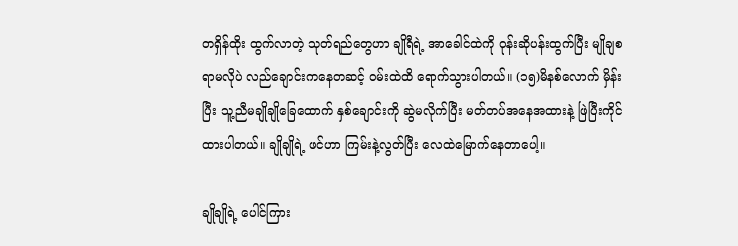တရှိန်ထိုး ထွက်လာတဲ့ သုတ်ရည်တွေဟာ ချိုရီရဲ့ အာခေါင်ထဲကို ဝုန်းဆိုပန်းထွက်ပြီး မျိုချစရာမလိုပဲ လည်ချောင်းကနေတဆင့် ဝမ်းထဲထိ ရောက်သွားပါတယ်။ (၁၅)မိနစ်လောက် မှိန်းပြီး သူ့ညီမချိုချိုခြေထောက် နှစ်ချောင်းကို ဆွဲမလိုက်ပြီး မတ်တပ်အနေအထားနဲ့ ဖြဲပြီးကိုင်ထားပါတယ်။ ချိုချိုရဲ့ ဖင်ဟာ ကြမ်းနဲ့လွတ်ပြီး လေထဲမြောက်နေတာပေါ့။

ချိုချိုရဲ့ ပေါင်ကြား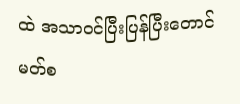ထဲ အသာဝင်ပြီးပြန်ပြီးတောင်မတ်စ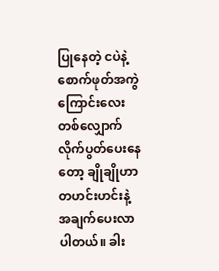ပြုနေတဲ့ ငပဲနဲ့ စောက်ဖုတ်အကွဲကြောင်းလေးတစ်လျှောက် လိုက်ပွတ်ပေးနေတော့ ချိုချိုဟာ တဟင်းဟင်းနဲ့ အချက်ပေးလာပါတယ်။ ခါး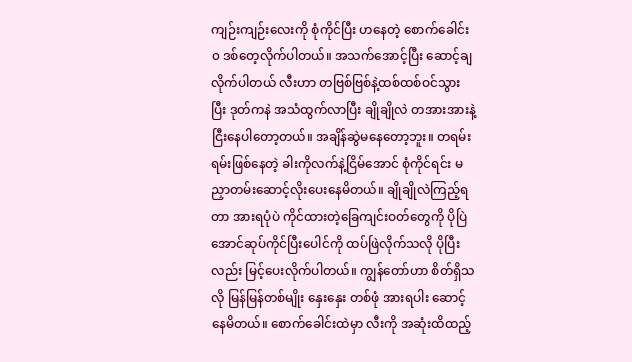ကျဉ်းကျဉ်းလေးကို စုံကိုင်ပြီး ဟနေတဲ့ စောက်ခေါင်း၀ ဒစ်တေ့လိုက်ပါတယ်။ အသက်အောင့်ပြီး ဆောင့်ချလိုက်ပါတယ် လီးဟာ တဗြစ်ဗြစ်နဲ့ထစ်ထစ်ဝင်သွားပြီး ဒုတ်ကနဲ အသံထွက်လာပြီး ချိုချိုလဲ တအားအားနဲ့ ငြီးနေပါတော့တယ်။ အချိန်ဆွဲမနေတော့ဘူး။ တရမ်းရမ်းဖြစ်နေတဲ့ ခါးကိုလက်နဲ့ငြိမ်အောင် စုံကိုင်ရင်း မညှာတမ်းဆောင့်လိုးပေးနေမိတယ်။ ချိုချိုလဲကြည့်ရတာ အားရပုံပဲ ကိုင်ထားတဲ့ခြေကျင်းဝတ်တွေကို ပိုပြဲအောင်ဆုပ်ကိုင်ပြီးပေါင်ကို ထပ်ဖြဲလိုက်သလို ပိုပြီးလည်း မြင့်ပေးလိုက်ပါတယ်။ ကျွန်တော်ဟာ စိတ်ရှိသလို မြန်မြန်တစ်မျိုး နှေးနှေး တစ်ဖုံ အားရပါး ဆောင့်နေမိတယ်။ စောက်ခေါင်းထဲမှာ လီးကို အဆုံးထိထည့်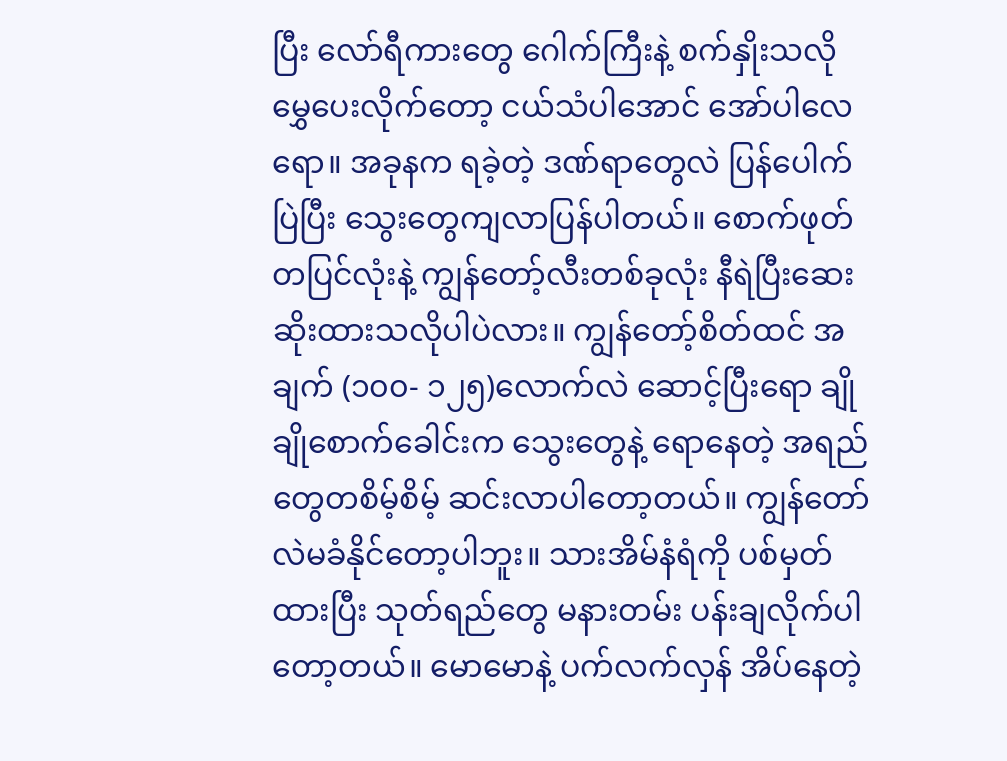ပြီး လော်ရီကားတွေ ဂေါက်ကြီးနဲ့ စက်နှိုးသလို မွှေပေးလိုက်တော့ ငယ်သံပါအောင် အော်ပါလေရော။ အခုနက ရခဲ့တဲ့ ဒဏ်ရာတွေလဲ ပြန်ပေါက်ပြဲပြီး သွေးတွေကျလာပြန်ပါတယ်။ စောက်ဖုတ်တပြင်လုံးနဲ့ ကျွန်တော့်လီးတစ်ခုလုံး နီရဲပြီးဆေးဆိုးထားသလိုပါပဲလား။ ကျွန်တော့်စိတ်ထင် အချက် (၁၀၀- ၁၂၅)လောက်လဲ ဆောင့်ပြီးရော ချိုချိုစောက်ခေါင်းက သွေးတွေနဲ့ ရောနေတဲ့ အရည်တွေတစိမ့်စိမ့် ဆင်းလာပါတော့တယ်။ ကျွန်တော်လဲမခံနိုင်တော့ပါဘူး။ သားအိမ်နံရံကို ပစ်မှတ်ထားပြီး သုတ်ရည်တွေ မနားတမ်း ပန်းချလိုက်ပါတော့တယ်။ မောမောနဲ့ ပက်လက်လှန် အိပ်နေတဲ့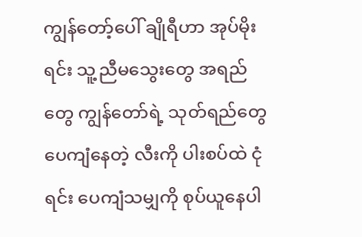ကျွန်တော့်ပေါ် ချိုရီဟာ အုပ်မိုးရင်း သူ့ညီမသွေးတွေ အရည်တွေ ကျွန်တော်ရဲ့ သုတ်ရည်တွေပေကျံနေတဲ့ လီးကို ပါးစပ်ထဲ ငုံရင်း ပေကျံသမျှကို စုပ်ယူနေပါ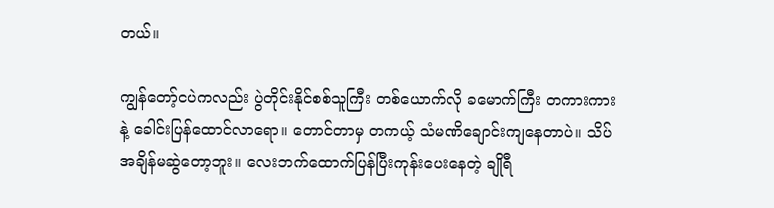တယ်။

ကျွန်တော့်ငပဲကလည်း ပွဲတိုင်းနိုင်စစ်သူကြီး တစ်ယောက်လို ခမောက်ကြီး တကားကားနဲ့ ခေါင်းပြန်ထောင်လာရော။ တောင်တာမှ တကယ့် သံမဏိချောင်းကျနေတာပဲ။ သိပ်အချိန်မဆွဲတော့ဘူး။ လေးဘက်ထောက်ပြန်ပြီးကုန်းပေးနေတဲ့ ချိုရီ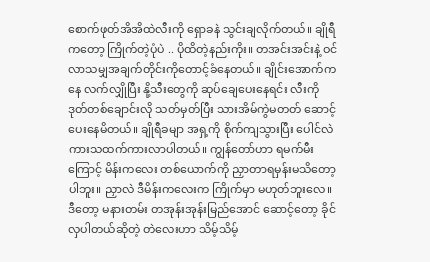စောက်ဖုတ်အိအိထဲလီးကို ရှောခနဲ သွင်းချလိုက်တယ်။ ချိုရီကတော့ ကြိုက်တဲ့ပုံပဲ .. ပိုထိတဲ့နည်းကိုး။ တအင်းအင်းနဲ့ ဝင်လာသမျှအချက်တိုင်းကိုတောင့်ခံနေတယ်။ ချိုင်းအောက်ကနေ လက်လျှိုပြီး နို့သီးတွေကို ဆုပ်ချေပေးနေရင်း လီးကို ဒုတ်တစ်ချောင်းလို သတ်မှတ်ပြီး သားအိမ်ကွဲမတတ် ဆောင့်ပေးနေမိတယ်။ ချိုရီခမျာ အရှ့ကို စိုက်ကျသွားပြီး ပေါင်လဲ ကားသထက်ကားလာပါတယ်။ ကျွန်တော်ဟာ ရမက်မီးကြောင့် မိန်းကလေး တစ်ယောက်ကို ညှာတာရမှန်းမသိတော့ပါဘူး။ ညှာလဲ ဒီမိန်းကလေးက ကြိုက်မှာ မဟုတ်ဘူးလေ။ ဒီတော့ မနားတမ်း တအုန်းအုန်းမြည်အောင် ဆောင့်တော့ ခိုင်လှပါတယ်ဆိုတဲ့ တဲလေးဟာ သိမ့်သိမ့်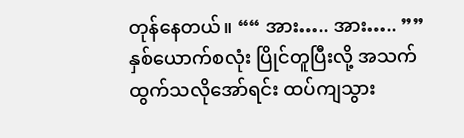တုန်နေတယ်။ ““ အား….. အား….. ”” နှစ်ယောက်စလုံး ပြိုင်တူပြီးလို့ အသက်ထွက်သလိုအော်ရင်း ထပ်ကျသွား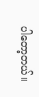ပါတော့တယ်။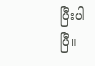ပြီးပါပြီ။